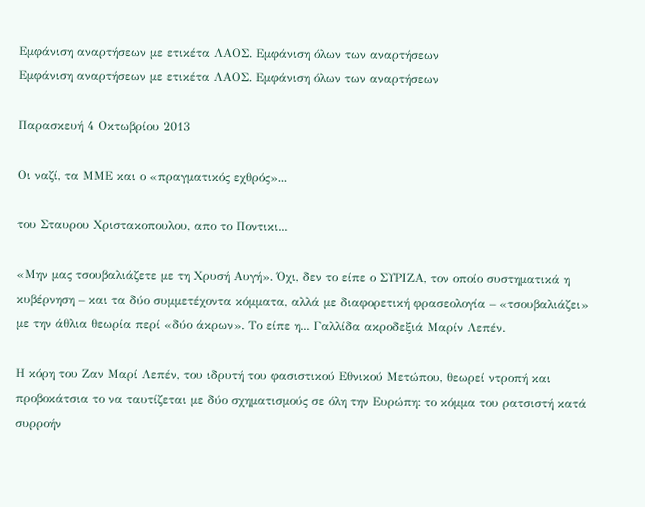Εμφάνιση αναρτήσεων με ετικέτα ΛΑΟΣ. Εμφάνιση όλων των αναρτήσεων
Εμφάνιση αναρτήσεων με ετικέτα ΛΑΟΣ. Εμφάνιση όλων των αναρτήσεων

Παρασκευή 4 Οκτωβρίου 2013

Οι ναζί, τα ΜΜΕ και ο «πραγματικός εχθρός»...

του Σταυρου Χριστακοπουλου, απο το Ποντικι...

«Μην μας τσουβαλιάζετε με τη Χρυσή Αυγή». Όχι, δεν το είπε ο ΣΥΡΙΖΑ, τον οποίο συστηματικά η κυβέρνηση – και τα δύο συμμετέχοντα κόμματα, αλλά με διαφορετική φρασεολογία – «τσουβαλιάζει» με την άθλια θεωρία περί «δύο άκρων». Το είπε η... Γαλλίδα ακροδεξιά Μαρίν Λεπέν.

Η κόρη του Ζαν Μαρί Λεπέν, του ιδρυτή του φασιστικού Εθνικού Μετώπου, θεωρεί ντροπή και προβοκάτσια το να ταυτίζεται με δύο σχηματισμούς σε όλη την Ευρώπη: το κόμμα του ρατσιστή κατά συρροήν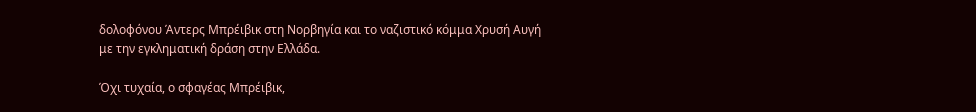δολοφόνου Άντερς Μπρέιβικ στη Νορβηγία και το ναζιστικό κόμμα Χρυσή Αυγή με την εγκληματική δράση στην Ελλάδα.

Όχι τυχαία, ο σφαγέας Μπρέιβικ,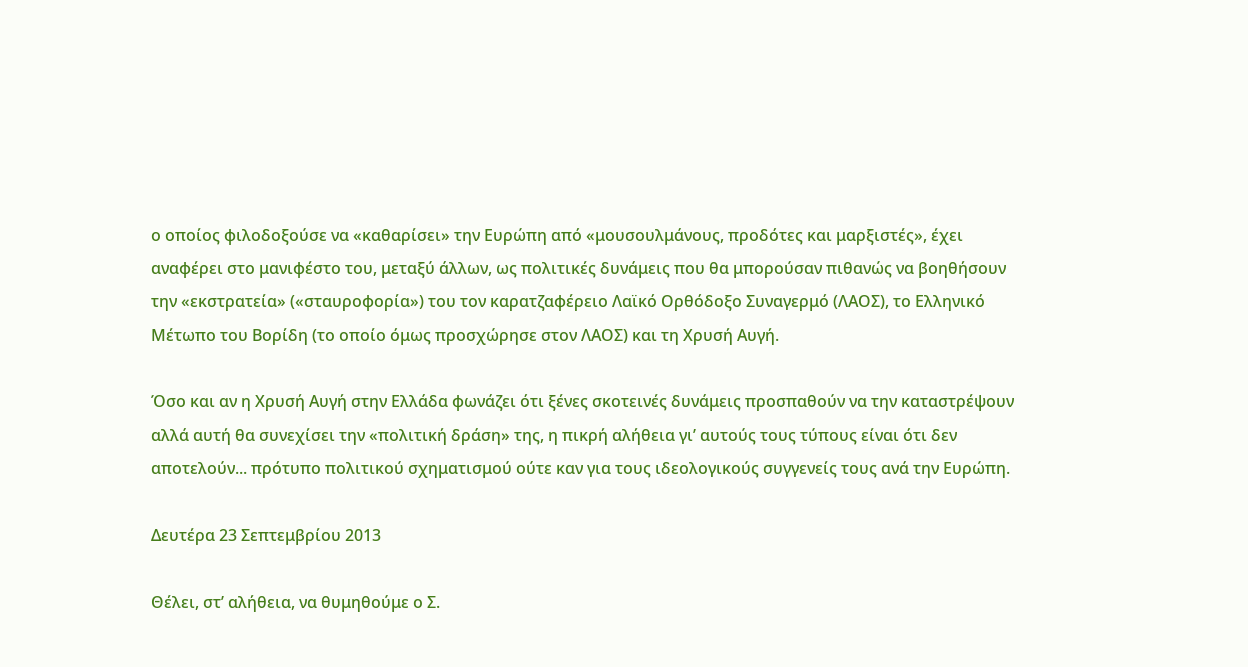ο οποίος φιλοδοξούσε να «καθαρίσει» την Ευρώπη από «μουσουλμάνους, προδότες και μαρξιστές», έχει αναφέρει στο μανιφέστο του, μεταξύ άλλων, ως πολιτικές δυνάμεις που θα μπορούσαν πιθανώς να βοηθήσουν την «εκστρατεία» («σταυροφορία») του τον καρατζαφέρειο Λαϊκό Ορθόδοξο Συναγερμό (ΛΑΟΣ), το Ελληνικό Μέτωπο του Βορίδη (το οποίο όμως προσχώρησε στον ΛΑΟΣ) και τη Χρυσή Αυγή.

Όσο και αν η Χρυσή Αυγή στην Ελλάδα φωνάζει ότι ξένες σκοτεινές δυνάμεις προσπαθούν να την καταστρέψουν αλλά αυτή θα συνεχίσει την «πολιτική δράση» της, η πικρή αλήθεια γι’ αυτούς τους τύπους είναι ότι δεν αποτελούν... πρότυπο πολιτικού σχηματισμού ούτε καν για τους ιδεολογικούς συγγενείς τους ανά την Ευρώπη.

Δευτέρα 23 Σεπτεμβρίου 2013

Θέλει, στ’ αλήθεια, να θυμηθούμε ο Σ.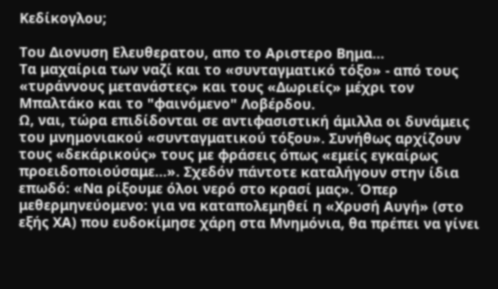Κεδίκογλου;

Του Διονυση Ελευθερατου, απο το Αριστερο Βημα...
Τα μαχαίρια των ναζί και το «συνταγματικό τόξο» - από τους «τυράννους μετανάστες» και τους «Δωριείς» μέχρι τον Μπαλτάκο και το "φαινόμενο" Λοβέρδου.
Ω, ναι, τώρα επιδίδονται σε αντιφασιστική άμιλλα οι δυνάμεις του μνημονιακού «συνταγματικού τόξου». Συνήθως αρχίζουν τους «δεκάρικούς» τους με φράσεις όπως «εμείς εγκαίρως προειδοποιούσαμε...». Σχεδόν πάντοτε καταλήγουν στην ίδια επωδό: «Να ρίξουμε όλοι νερό στο κρασί μας». Όπερ μεθερμηνεύομενο: για να καταπολεμηθεί η «Χρυσή Αυγή» (στο εξής ΧΑ) που ευδοκίμησε χάρη στα Μνημόνια, θα πρέπει να γίνει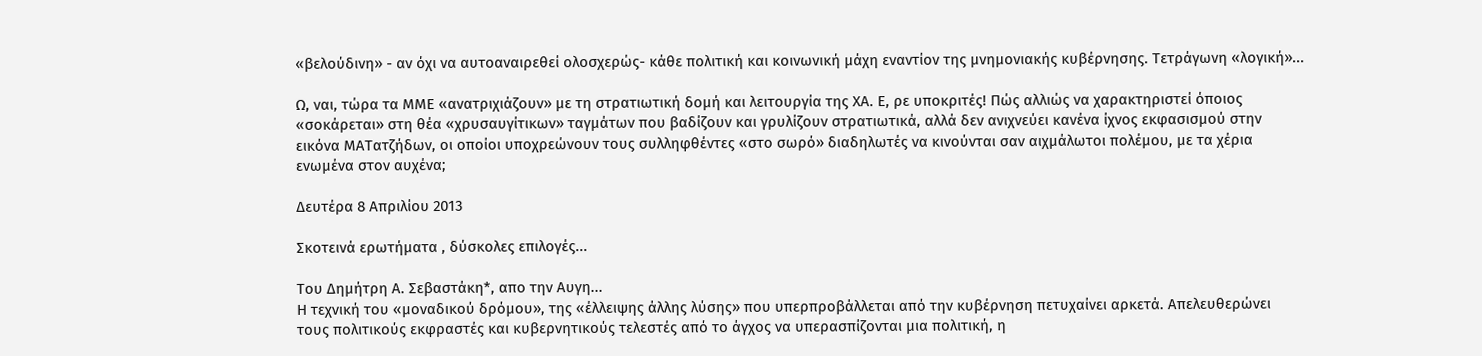«βελούδινη» - αν όχι να αυτοαναιρεθεί ολοσχερώς- κάθε πολιτική και κοινωνική μάχη εναντίον της μνημονιακής κυβέρνησης. Τετράγωνη «λογική»...

Ω, ναι, τώρα τα ΜΜΕ «ανατριχιάζουν» με τη στρατιωτική δομή και λειτουργία της ΧΑ. Ε, ρε υποκριτές! Πώς αλλιώς να χαρακτηριστεί όποιος «σοκάρεται» στη θέα «χρυσαυγίτικων» ταγμάτων που βαδίζουν και γρυλίζουν στρατιωτικά, αλλά δεν ανιχνεύει κανένα ίχνος εκφασισμού στην εικόνα ΜΑΤατζήδων, οι οποίοι υποχρεώνουν τους συλληφθέντες «στο σωρό» διαδηλωτές να κινούνται σαν αιχμάλωτοι πολέμου, με τα χέρια ενωμένα στον αυχένα;

Δευτέρα 8 Απριλίου 2013

Σκοτεινά ερωτήματα , δύσκολες επιλογές...

Του Δημήτρη Α. Σεβαστάκη*, απο την Αυγη...
Η τεχνική του «μοναδικού δρόμου», της «έλλειψης άλλης λύσης» που υπερπροβάλλεται από την κυβέρνηση πετυχαίνει αρκετά. Απελευθερώνει τους πολιτικούς εκφραστές και κυβερνητικούς τελεστές από το άγχος να υπερασπίζονται μια πολιτική, η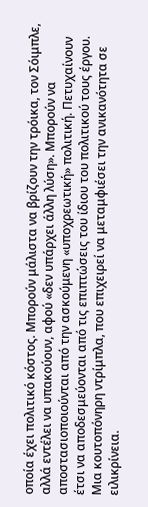οποία έχει πολιτικό κόστος. Μπορούν μάλιστα να βρίζουν την τρόικα, τον Σόιμπλε, αλλά εντέλει να υπακούουν, αφού «δεν υπάρχει άλλη λύση». Μπορούν να αποστασιοποιούνται από την ασκούμενη «υποχρεωτική» πολιτική. Πετυχαίνουν έτσι να αποδεσμεύονται από τις επιπτώσεις του ίδιου του πολιτικού τους έργου. Μια κουτοπόνηρη ντρίμπλα, που επιχειρεί να μεταμφιέσει την ανικανότητα σε ειλικρίνεια.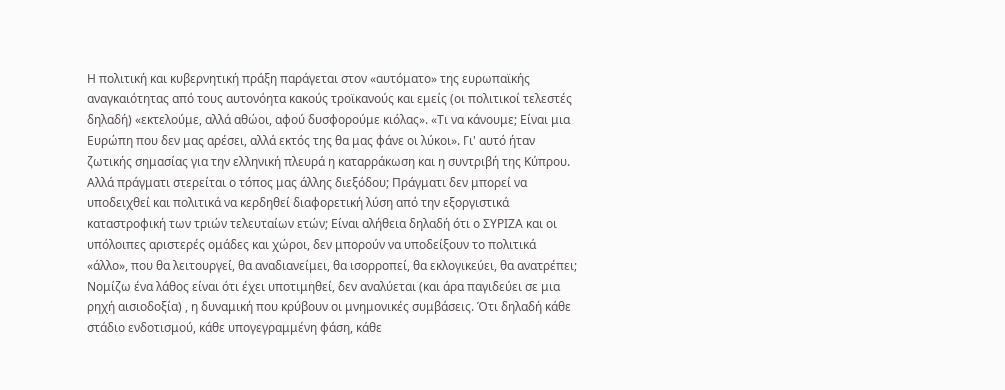Η πολιτική και κυβερνητική πράξη παράγεται στον «αυτόματο» της ευρωπαϊκής αναγκαιότητας από τους αυτονόητα κακούς τροϊκανούς και εμείς (οι πολιτικοί τελεστές δηλαδή) «εκτελούμε, αλλά αθώοι, αφού δυσφορούμε κιόλας». «Τι να κάνουμε; Είναι μια Ευρώπη που δεν μας αρέσει, αλλά εκτός της θα μας φάνε οι λύκοι». Γι' αυτό ήταν ζωτικής σημασίας για την ελληνική πλευρά η καταρράκωση και η συντριβή της Κύπρου.
Αλλά πράγματι στερείται ο τόπος μας άλλης διεξόδου; Πράγματι δεν μπορεί να υποδειχθεί και πολιτικά να κερδηθεί διαφορετική λύση από την εξοργιστικά καταστροφική των τριών τελευταίων ετών; Είναι αλήθεια δηλαδή ότι ο ΣΥΡΙΖΑ και οι υπόλοιπες αριστερές ομάδες και χώροι, δεν μπορούν να υποδείξουν το πολιτικά «άλλο», που θα λειτουργεί, θα αναδιανείμει, θα ισορροπεί, θα εκλογικεύει, θα ανατρέπει;
Νομίζω ένα λάθος είναι ότι έχει υποτιμηθεί, δεν αναλύεται (και άρα παγιδεύει σε μια ρηχή αισιοδοξία) , η δυναμική που κρύβουν οι μνημονικές συμβάσεις. Ότι δηλαδή κάθε στάδιο ενδοτισμού, κάθε υπογεγραμμένη φάση, κάθε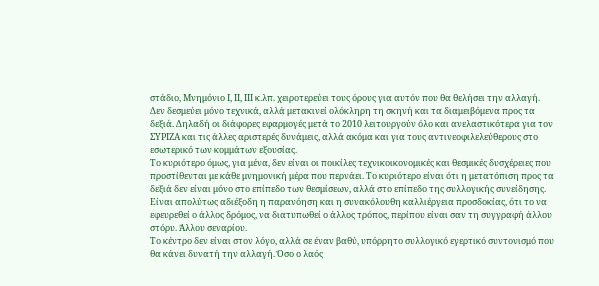στάδιο, Μνημόνιο Ι, ΙΙ, ΙΙΙ κ.λπ. χειροτερεύει τους όρους για αυτόν που θα θελήσει την αλλαγή. Δεν δεσμεύει μόνο τεχνικά, αλλά μετακινεί ολόκληρη τη σκηνή και τα διαμειβόμενα προς τα δεξιά. Δηλαδή οι διάφορες εφαρμογές μετά το 2010 λειτουργούν όλο και ανελαστικότερα για τον ΣΥΡΙΖΑ και τις άλλες αριστερές δυνάμεις, αλλά ακόμα και για τους αντινεοφιλελεύθερους στο εσωτερικό των κομμάτων εξουσίας.
Το κυριότερο όμως, για μένα, δεν είναι οι ποικίλες τεχνικοικονομικές και θεσμικές δυσχέρειες που προστίθενται με κάθε μνημονική μέρα που περνάει. Το κυριότερο είναι ότι η μετατόπιση προς τα δεξιά δεν είναι μόνο στο επίπεδο των θεσμίσεων, αλλά στο επίπεδο της συλλογικής συνείδησης. Είναι απολύτως αδιέξοδη η παρανόηση και η συνακόλουθη καλλιέργεια προσδοκίας, ότι το να εφευρεθεί ο άλλος δρόμος, να διατυπωθεί ο άλλος τρόπος, περίπου είναι σαν τη συγγραφή άλλου στόρυ. Άλλου σεναρίου.
Το κέντρο δεν είναι στον λόγο, αλλά σε έναν βαθύ, υπόρρητο συλλογικό εγερτικό συντονισμό που θα κάνει δυνατή την αλλαγή. Όσο ο λαός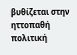βυθίζεται στην ηττοπαθή πολιτική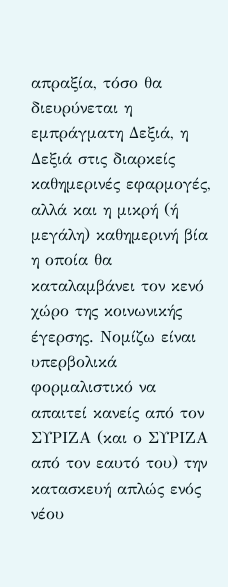απραξία, τόσο θα διευρύνεται η εμπράγματη Δεξιά, η Δεξιά στις διαρκείς καθημερινές εφαρμογές, αλλά και η μικρή (ή μεγάλη) καθημερινή βία η οποία θα καταλαμβάνει τον κενό χώρο της κοινωνικής έγερσης. Νομίζω είναι υπερβολικά φορμαλιστικό να απαιτεί κανείς από τον ΣΥΡΙΖΑ (και ο ΣΥΡΙΖΑ από τον εαυτό του) την κατασκευή απλώς ενός νέου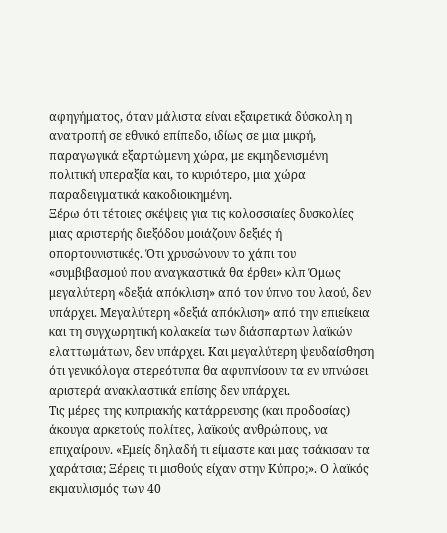αφηγήματος, όταν μάλιστα είναι εξαιρετικά δύσκολη η ανατροπή σε εθνικό επίπεδο, ιδίως σε μια μικρή, παραγωγικά εξαρτώμενη χώρα, με εκμηδενισμένη πολιτική υπεραξία και, το κυριότερο, μια χώρα παραδειγματικά κακοδιοικημένη.
Ξέρω ότι τέτοιες σκέψεις για τις κολοσσιαίες δυσκολίες μιας αριστερής διεξόδου μοιάζουν δεξιές ή οπορτουνιστικές. Ότι χρυσώνουν το χάπι του «συμβιβασμού που αναγκαστικά θα έρθει» κλπ Όμως μεγαλύτερη «δεξιά απόκλιση» από τον ύπνο του λαού, δεν υπάρχει. Μεγαλύτερη «δεξιά απόκλιση» από την επιείκεια και τη συγχωρητική κολακεία των διάσπαρτων λαϊκών ελαττωμάτων, δεν υπάρχει. Και μεγαλύτερη ψευδαίσθηση ότι γενικόλογα στερεότυπα θα αφυπνίσουν τα εν υπνώσει αριστερά ανακλαστικά επίσης δεν υπάρχει.
Τις μέρες της κυπριακής κατάρρευσης (και προδοσίας) άκουγα αρκετούς πολίτες, λαϊκούς ανθρώπους, να επιχαίρουν. «Εμείς δηλαδή τι είμαστε και μας τσάκισαν τα χαράτσια; Ξέρεις τι μισθούς είχαν στην Κύπρο;». Ο λαϊκός εκμαυλισμός των 40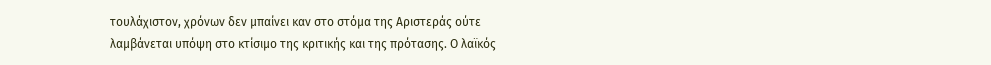τουλάχιστον, χρόνων δεν μπαίνει καν στο στόμα της Αριστεράς ούτε λαμβάνεται υπόψη στο κτίσιμο της κριτικής και της πρότασης. Ο λαϊκός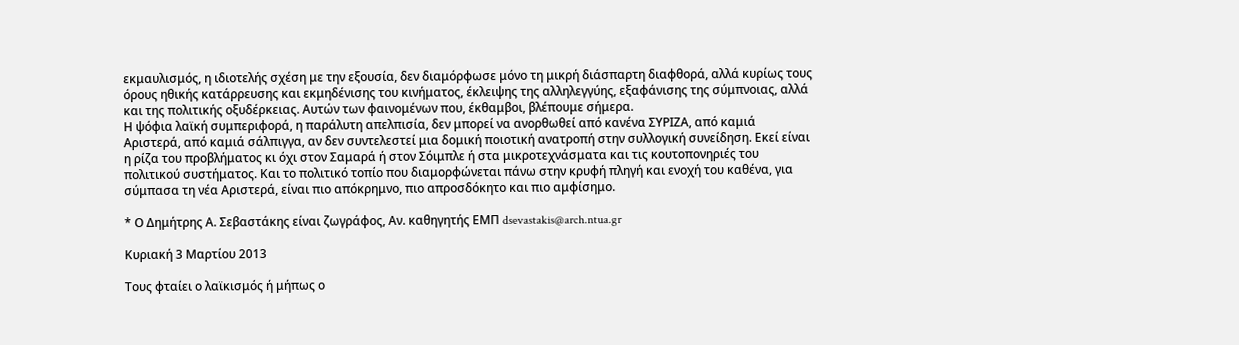εκμαυλισμός, η ιδιοτελής σχέση με την εξουσία, δεν διαμόρφωσε μόνο τη μικρή διάσπαρτη διαφθορά, αλλά κυρίως τους όρους ηθικής κατάρρευσης και εκμηδένισης του κινήματος, έκλειψης της αλληλεγγύης, εξαφάνισης της σύμπνοιας, αλλά και της πολιτικής οξυδέρκειας. Αυτών των φαινομένων που, έκθαμβοι, βλέπουμε σήμερα.
Η ψόφια λαϊκή συμπεριφορά, η παράλυτη απελπισία, δεν μπορεί να ανορθωθεί από κανένα ΣΥΡΙΖΑ, από καμιά Αριστερά, από καμιά σάλπιγγα, αν δεν συντελεστεί μια δομική ποιοτική ανατροπή στην συλλογική συνείδηση. Εκεί είναι η ρίζα του προβλήματος κι όχι στον Σαμαρά ή στον Σόιμπλε ή στα μικροτεχνάσματα και τις κουτοπονηριές του πολιτικού συστήματος. Και το πολιτικό τοπίο που διαμορφώνεται πάνω στην κρυφή πληγή και ενοχή του καθένα, για σύμπασα τη νέα Αριστερά, είναι πιο απόκρημνο, πιο απροσδόκητο και πιο αμφίσημο.

* Ο Δημήτρης Α. Σεβαστάκης είναι ζωγράφος, Αν. καθηγητής ΕΜΠ dsevastakis@arch.ntua.gr

Κυριακή 3 Μαρτίου 2013

Τους φταίει ο λαϊκισμός ή μήπως ο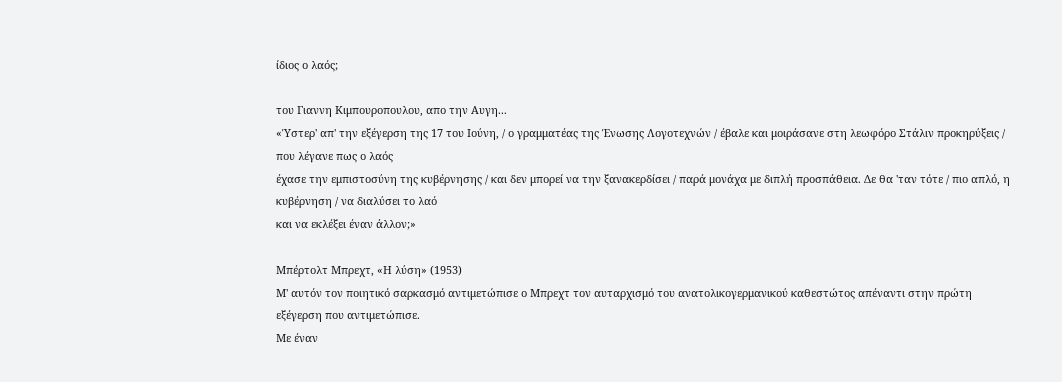ίδιος ο λαός;

του Γιαννη Κιμπουροπουλου, απο την Αυγη...
«Ύστερ' απ' την εξέγερση της 17 του Ιούνη, / ο γραμματέας της Ένωσης Λογοτεχνών / έβαλε και μοιράσανε στη λεωφόρο Στάλιν προκηρύξεις / που λέγανε πως ο λαός
έχασε την εμπιστοσύνη της κυβέρνησης / και δεν μπορεί να την ξανακερδίσει / παρά μονάχα με διπλή προσπάθεια. Δε θα 'ταν τότε / πιο απλό, η κυβέρνηση / να διαλύσει το λαό
και να εκλέξει έναν άλλον;»

Μπέρτολτ Μπρεχτ, «Η λύση» (1953)
Μ' αυτόν τον ποιητικό σαρκασμό αντιμετώπισε ο Μπρεχτ τον αυταρχισμό του ανατολικογερμανικού καθεστώτος απέναντι στην πρώτη εξέγερση που αντιμετώπισε.
Με έναν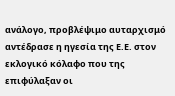ανάλογο, προβλέψιμο αυταρχισμό αντέδρασε η ηγεσία της Ε.Ε. στον εκλογικό κόλαφο που της επιφύλαξαν οι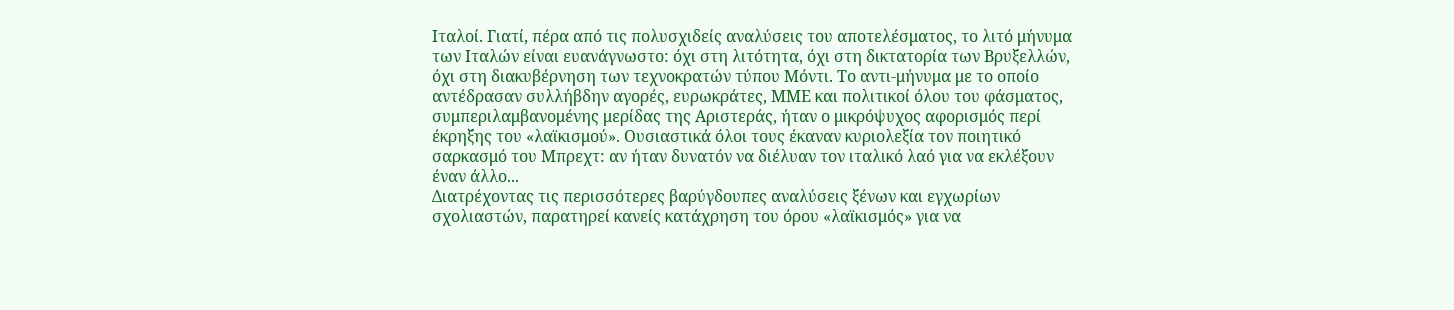Ιταλοί. Γιατί, πέρα από τις πολυσχιδείς αναλύσεις του αποτελέσματος, το λιτό μήνυμα των Ιταλών είναι ευανάγνωστο: όχι στη λιτότητα, όχι στη δικτατορία των Βρυξελλών, όχι στη διακυβέρνηση των τεχνοκρατών τύπου Μόντι. Το αντι-μήνυμα με το οποίο αντέδρασαν συλλήβδην αγορές, ευρωκράτες, ΜΜΕ και πολιτικοί όλου του φάσματος, συμπεριλαμβανομένης μερίδας της Αριστεράς, ήταν ο μικρόψυχος αφορισμός περί έκρηξης του «λαϊκισμού». Ουσιαστικά όλοι τους έκαναν κυριολεξία τον ποιητικό σαρκασμό του Μπρεχτ: αν ήταν δυνατόν να διέλυαν τον ιταλικό λαό για να εκλέξουν έναν άλλο...
Διατρέχοντας τις περισσότερες βαρύγδουπες αναλύσεις ξένων και εγχωρίων σχολιαστών, παρατηρεί κανείς κατάχρηση του όρου «λαϊκισμός» για να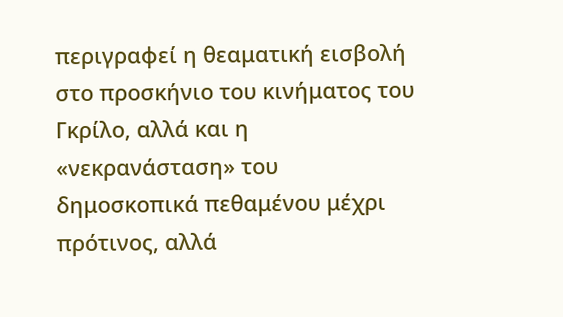περιγραφεί η θεαματική εισβολή στο προσκήνιο του κινήματος του Γκρίλο, αλλά και η «νεκρανάσταση» του δημοσκοπικά πεθαμένου μέχρι πρότινος, αλλά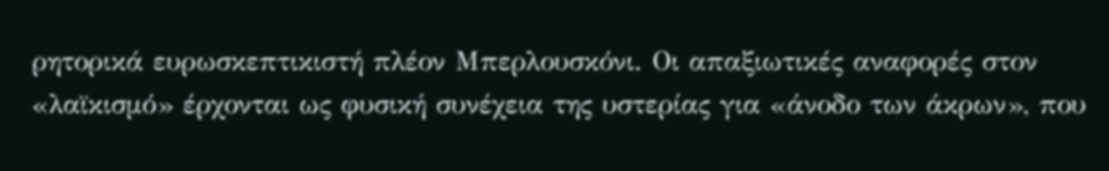ρητορικά ευρωσκεπτικιστή πλέον Μπερλουσκόνι. Οι απαξιωτικές αναφορές στον «λαϊκισμό» έρχονται ως φυσική συνέχεια της υστερίας για «άνοδο των άκρων», που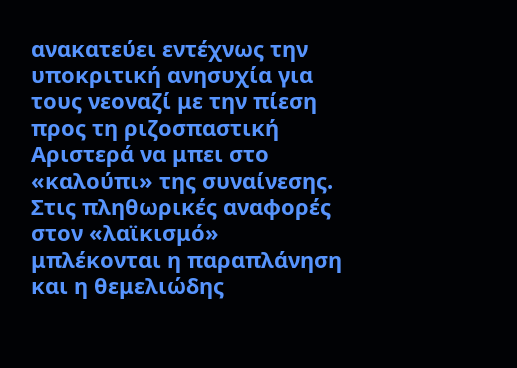ανακατεύει εντέχνως την υποκριτική ανησυχία για τους νεοναζί με την πίεση προς τη ριζοσπαστική Αριστερά να μπει στο «καλούπι» της συναίνεσης.
Στις πληθωρικές αναφορές στον «λαϊκισμό» μπλέκονται η παραπλάνηση και η θεμελιώδης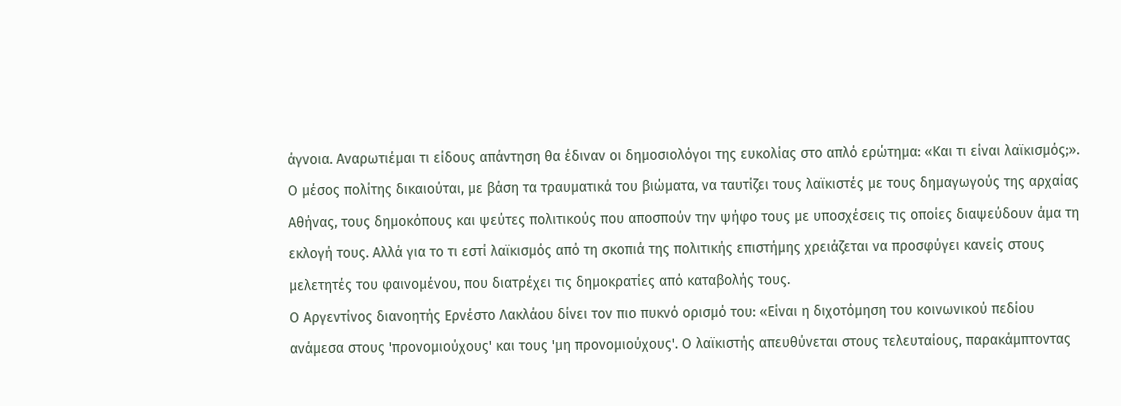άγνοια. Αναρωτιέμαι τι είδους απάντηση θα έδιναν οι δημοσιολόγοι της ευκολίας στο απλό ερώτημα: «Και τι είναι λαϊκισμός;». Ο μέσος πολίτης δικαιούται, με βάση τα τραυματικά του βιώματα, να ταυτίζει τους λαϊκιστές με τους δημαγωγούς της αρχαίας Αθήνας, τους δημοκόπους και ψεύτες πολιτικούς που αποσπούν την ψήφο τους με υποσχέσεις τις οποίες διαψεύδουν άμα τη εκλογή τους. Αλλά για το τι εστί λαϊκισμός από τη σκοπιά της πολιτικής επιστήμης χρειάζεται να προσφύγει κανείς στους μελετητές του φαινομένου, που διατρέχει τις δημοκρατίες από καταβολής τους.
Ο Αργεντίνος διανοητής Ερνέστο Λακλάου δίνει τον πιο πυκνό ορισμό του: «Είναι η διχοτόμηση του κοινωνικού πεδίου ανάμεσα στους 'προνομιούχους' και τους 'μη προνομιούχους'. Ο λαϊκιστής απευθύνεται στους τελευταίους, παρακάμπτοντας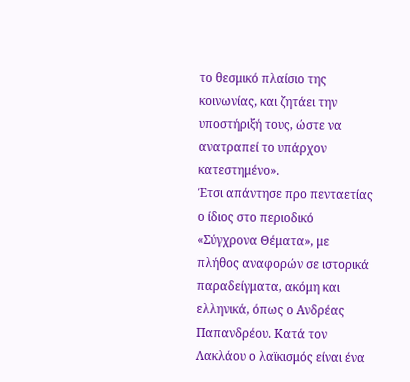το θεσμικό πλαίσιο της κοινωνίας, και ζητάει την υποστήριξή τους, ώστε να ανατραπεί το υπάρχον κατεστημένο».
Έτσι απάντησε προ πενταετίας ο ίδιος στο περιοδικό «Σύγχρονα Θέματα», με πλήθος αναφορών σε ιστορικά παραδείγματα, ακόμη και ελληνικά, όπως ο Ανδρέας Παπανδρέου. Κατά τον Λακλάου ο λαϊκισμός είναι ένα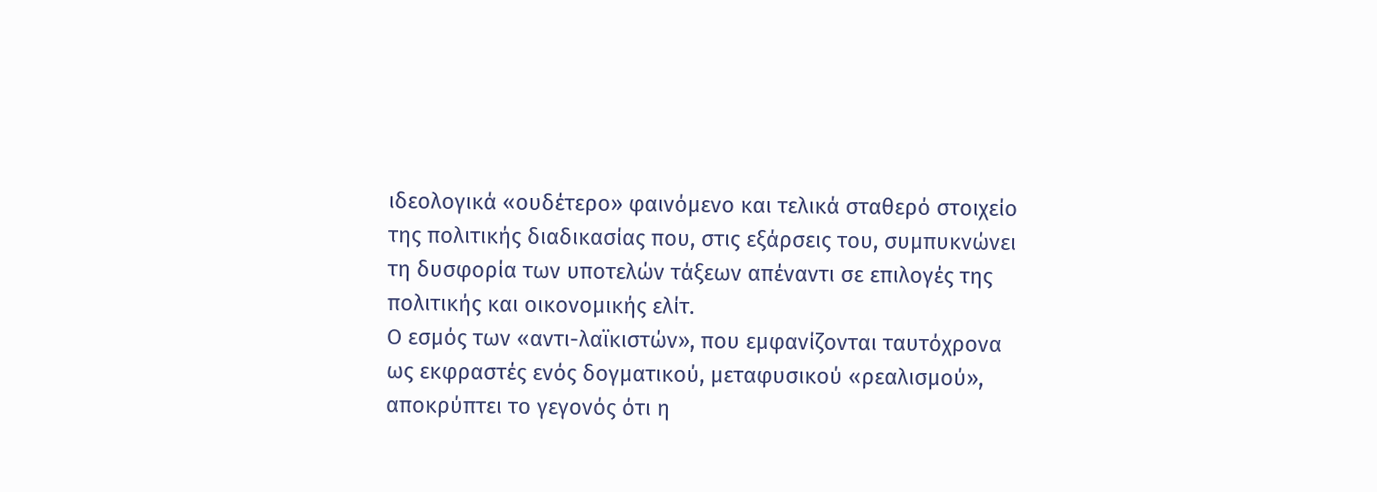ιδεολογικά «ουδέτερο» φαινόμενο και τελικά σταθερό στοιχείο της πολιτικής διαδικασίας που, στις εξάρσεις του, συμπυκνώνει τη δυσφορία των υποτελών τάξεων απέναντι σε επιλογές της πολιτικής και οικονομικής ελίτ.
Ο εσμός των «αντι-λαϊκιστών», που εμφανίζονται ταυτόχρονα ως εκφραστές ενός δογματικού, μεταφυσικού «ρεαλισμού», αποκρύπτει το γεγονός ότι η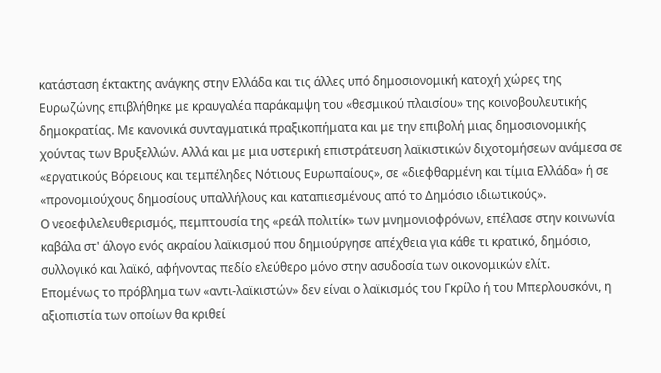κατάσταση έκτακτης ανάγκης στην Ελλάδα και τις άλλες υπό δημοσιονομική κατοχή χώρες της Ευρωζώνης επιβλήθηκε με κραυγαλέα παράκαμψη του «θεσμικού πλαισίου» της κοινοβουλευτικής δημοκρατίας. Με κανονικά συνταγματικά πραξικοπήματα και με την επιβολή μιας δημοσιονομικής χούντας των Βρυξελλών. Αλλά και με μια υστερική επιστράτευση λαϊκιστικών διχοτομήσεων ανάμεσα σε «εργατικούς Βόρειους και τεμπέληδες Νότιους Ευρωπαίους», σε «διεφθαρμένη και τίμια Ελλάδα» ή σε «προνομιούχους δημοσίους υπαλλήλους και καταπιεσμένους από το Δημόσιο ιδιωτικούς».
Ο νεοεφιλελευθερισμός, πεμπτουσία της «ρεάλ πολιτίκ» των μνημονιοφρόνων, επέλασε στην κοινωνία καβάλα στ' άλογο ενός ακραίου λαϊκισμού που δημιούργησε απέχθεια για κάθε τι κρατικό, δημόσιο, συλλογικό και λαϊκό, αφήνοντας πεδίο ελεύθερο μόνο στην ασυδοσία των οικονομικών ελίτ.
Επομένως το πρόβλημα των «αντι-λαϊκιστών» δεν είναι ο λαϊκισμός του Γκρίλο ή του Μπερλουσκόνι, η αξιοπιστία των οποίων θα κριθεί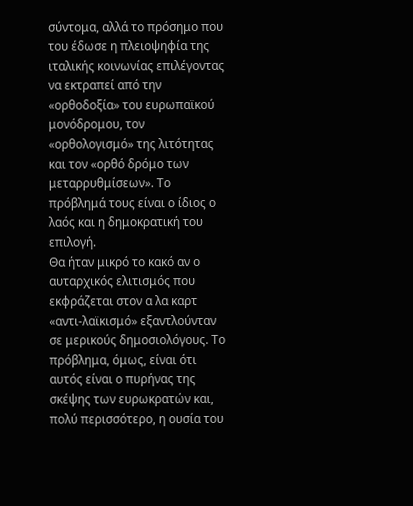σύντομα, αλλά το πρόσημο που του έδωσε η πλειοψηφία της ιταλικής κοινωνίας επιλέγοντας να εκτραπεί από την «ορθοδοξία» του ευρωπαϊκού μονόδρομου, τον «ορθολογισμό» της λιτότητας και τον «ορθό δρόμο των μεταρρυθμίσεων». Το πρόβλημά τους είναι ο ίδιος ο λαός και η δημοκρατική του επιλογή.
Θα ήταν μικρό το κακό αν ο αυταρχικός ελιτισμός που εκφράζεται στον α λα καρτ «αντι-λαϊκισμό» εξαντλούνταν σε μερικούς δημοσιολόγους. Το πρόβλημα, όμως, είναι ότι αυτός είναι ο πυρήνας της σκέψης των ευρωκρατών και, πολύ περισσότερο, η ουσία του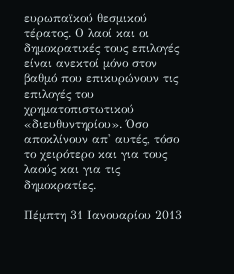ευρωπαϊκού θεσμικού τέρατος. Ο λαοί και οι δημοκρατικές τους επιλογές είναι ανεκτοί μόνο στον βαθμό που επικυρώνουν τις επιλογές του χρηματοπιστωτικού «διευθυντηρίου». Όσο αποκλίνουν απ' αυτές, τόσο το χειρότερο και για τους λαούς και για τις δημοκρατίες.

Πέμπτη 31 Ιανουαρίου 2013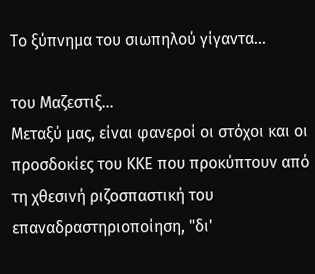Το ξύπνημα του σιωπηλού γίγαντα...

του Μαζεστιξ...
Μεταξύ μας, είναι φανεροί οι στόχοι και οι προσδοκίες του ΚΚΕ που προκύπτουν από τη χθεσινή ριζοσπαστική του επαναδραστηριοποίηση, "δι'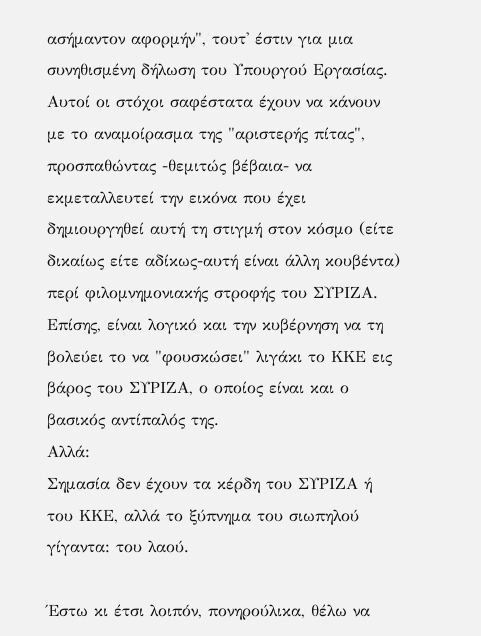ασήμαντον αφορμήν", τουτ' έστιν για μια συνηθισμένη δήλωση του Υπουργού Εργασίας.
Αυτοί οι στόχοι σαφέστατα έχουν να κάνουν με το αναμοίρασμα της "αριστερής πίτας", προσπαθώντας -θεμιτώς βέβαια- να εκμεταλλευτεί την εικόνα που έχει δημιουργηθεί αυτή τη στιγμή στον κόσμο (είτε δικαίως είτε αδίκως-αυτή είναι άλλη κουβέντα) περί φιλομνημονιακής στροφής του ΣΥΡΙΖΑ.
Επίσης, είναι λογικό και την κυβέρνηση να τη βολεύει το να "φουσκώσει" λιγάκι το ΚΚΕ εις βάρος του ΣΥΡΙΖΑ, ο οποίος είναι και ο βασικός αντίπαλός της.
Αλλά:
Σημασία δεν έχουν τα κέρδη του ΣΥΡΙΖΑ ή του ΚΚΕ, αλλά το ξύπνημα του σιωπηλού γίγαντα: του λαού.

Έστω κι έτσι λοιπόν, πονηρούλικα, θέλω να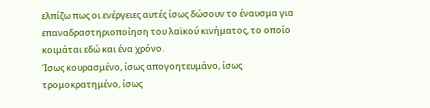ελπίζω πως οι ενέργειες αυτές ίσως δώσουν το έναυσμα για επαναδραστηριοποίηση του λαϊκού κινήματος, το οποίο κοιμάται εδώ και ένα χρόνο.
Ίσως κουρασμένο, ίσως απογοητευμάνο, ίσως τρομοκρατημένο, ίσως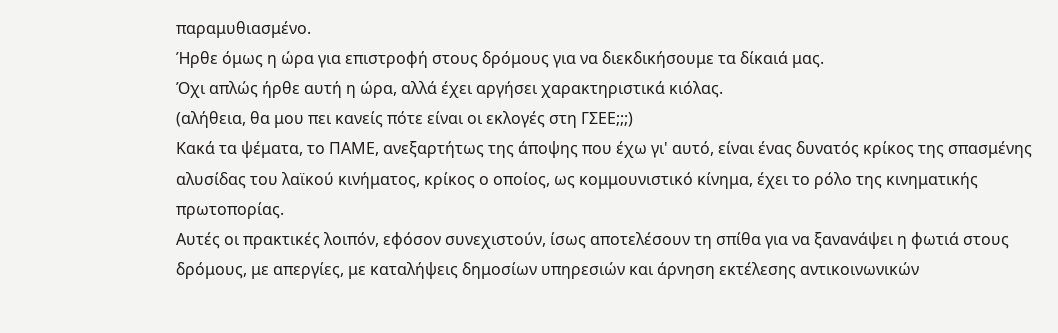παραμυθιασμένο.
Ήρθε όμως η ώρα για επιστροφή στους δρόμους για να διεκδικήσουμε τα δίκαιά μας.
Όχι απλώς ήρθε αυτή η ώρα, αλλά έχει αργήσει χαρακτηριστικά κιόλας.
(αλήθεια, θα μου πει κανείς πότε είναι οι εκλογές στη ΓΣΕΕ;;;)
Κακά τα ψέματα, το ΠΑΜΕ, ανεξαρτήτως της άποψης που έχω γι' αυτό, είναι ένας δυνατός κρίκος της σπασμένης αλυσίδας του λαϊκού κινήματος, κρίκος ο οποίος, ως κομμουνιστικό κίνημα, έχει το ρόλο της κινηματικής πρωτοπορίας.
Αυτές οι πρακτικές λοιπόν, εφόσον συνεχιστούν, ίσως αποτελέσουν τη σπίθα για να ξανανάψει η φωτιά στους δρόμους, με απεργίες, με καταλήψεις δημοσίων υπηρεσιών και άρνηση εκτέλεσης αντικοινωνικών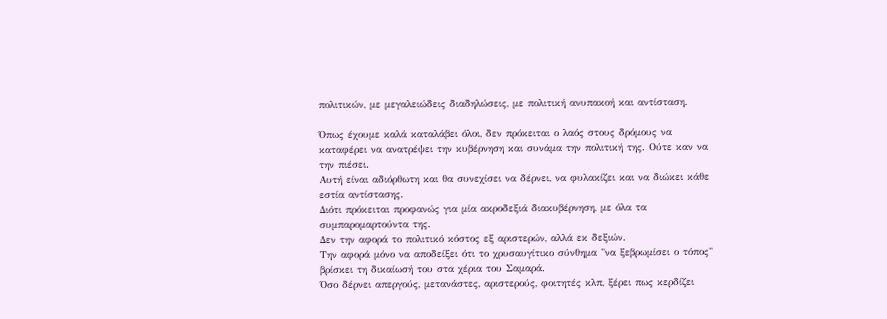πολιτικών, με μεγαλειώδεις διαδηλώσεις, με πολιτική ανυπακοή και αντίσταση.

Όπως έχουμε καλά καταλάβει όλοι, δεν πρόκειται ο λαός στους δρόμους να καταφέρει να ανατρέψει την κυβέρνηση και συνάμα την πολιτική της. Ούτε καν να την πιέσει.
Αυτή είναι αδιόρθωτη και θα συνεχίσει να δέρνει, να φυλακίζει και να διώκει κάθε εστία αντίστασης.
Διότι πρόκειται προφανώς για μία ακροδεξιά διακυβέρνηση, με όλα τα συμπαρομαρτούντα της.
Δεν την αφορά το πολιτικό κόστος εξ αριστερών, αλλά εκ δεξιών.
Την αφορά μόνο να αποδείξει ότι το χρυσαυγίτικο σύνθημα "να ξεβρωμίσει ο τόπος" βρίσκει τη δικαίωσή του στα χέρια του Σαμαρά.
Όσο δέρνει απεργούς, μετανάστες, αριστερούς, φοιτητές κλπ, ξέρει πως κερδίζει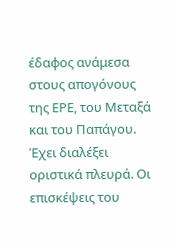έδαφος ανάμεσα στους απογόνους της ΕΡΕ, του Μεταξά και του Παπάγου.
Έχει διαλέξει οριστικά πλευρά. Οι επισκέψεις του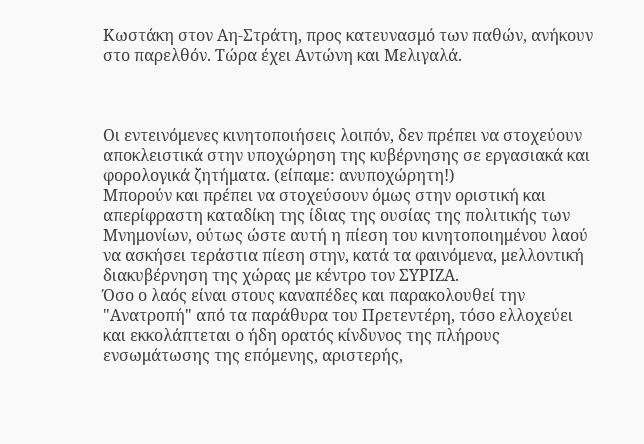Κωστάκη στον Αη-Στράτη, προς κατευνασμό των παθών, ανήκουν στο παρελθόν. Τώρα έχει Αντώνη και Μελιγαλά.



Οι εντεινόμενες κινητοποιήσεις λοιπόν, δεν πρέπει να στοχεύουν αποκλειστικά στην υποχώρηση της κυβέρνησης σε εργασιακά και φορολογικά ζητήματα. (είπαμε: ανυποχώρητη!)
Μπορούν και πρέπει να στοχεύσουν όμως στην οριστική και απερίφραστη καταδίκη της ίδιας της ουσίας της πολιτικής των Μνημονίων, ούτως ώστε αυτή η πίεση του κινητοποιημένου λαού να ασκήσει τεράστια πίεση στην, κατά τα φαινόμενα, μελλοντική διακυβέρνηση της χώρας με κέντρο τον ΣΥΡΙΖΑ.
Όσο ο λαός είναι στους καναπέδες και παρακολουθεί την "Ανατροπή" από τα παράθυρα του Πρετεντέρη, τόσο ελλοχεύει και εκκολάπτεται ο ήδη ορατός κίνδυνος της πλήρους ενσωμάτωσης της επόμενης, αριστερής,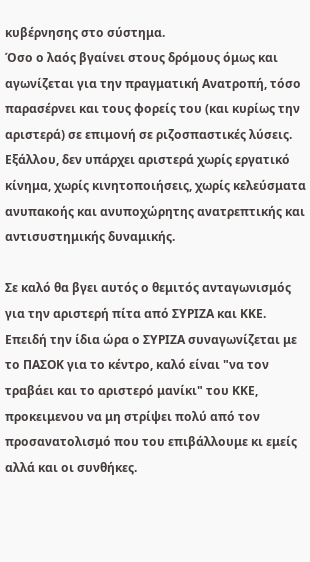κυβέρνησης στο σύστημα.
Όσο ο λαός βγαίνει στους δρόμους όμως και αγωνίζεται για την πραγματική Ανατροπή, τόσο παρασέρνει και τους φορείς του (και κυρίως την αριστερά) σε επιμονή σε ριζοσπαστικές λύσεις.
Εξάλλου, δεν υπάρχει αριστερά χωρίς εργατικό κίνημα, χωρίς κινητοποιήσεις, χωρίς κελεύσματα ανυπακοής και ανυποχώρητης ανατρεπτικής και αντισυστημικής δυναμικής.

Σε καλό θα βγει αυτός ο θεμιτός ανταγωνισμός για την αριστερή πίτα από ΣΥΡΙΖΑ και ΚΚΕ.
Επειδή την ίδια ώρα ο ΣΥΡΙΖΑ συναγωνίζεται με το ΠΑΣΟΚ για το κέντρο, καλό είναι "να τον τραβάει και το αριστερό μανίκι" του ΚΚΕ, προκειμενου να μη στρίψει πολύ από τον προσανατολισμό που του επιβάλλουμε κι εμείς αλλά και οι συνθήκες.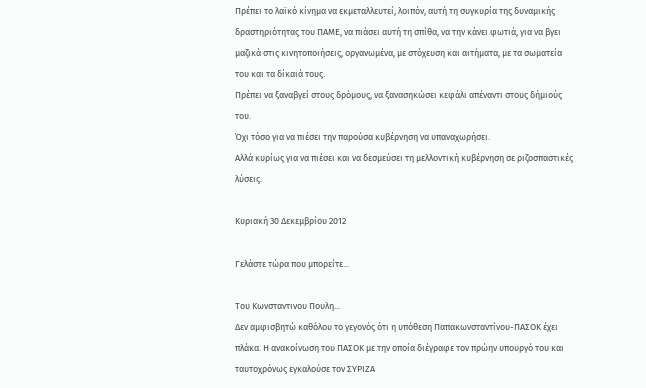Πρέπει το λαϊκό κίνημα να εκμεταλλευτεί, λοιπόν, αυτή τη συγκυρία της δυναμικής δραστηριότητας του ΠΑΜΕ, να πιάσει αυτή τη σπίθα, να την κάνει φωτιά, για να βγει μαζικά στις κινητοποιήσεις, οργανωμένα, με στόχευση και αιτήματα, με τα σωματεία του και τα δίκαιά τους.
Πρέπει να ξαναβγεί στους δρόμους, να ξανασηκώσει κεφάλι απέναντι στους δήμιούς του.
Όχι τόσο για να πιέσει την παρούσα κυβέρνηση να υπαναχωρήσει.
Αλλά κυρίως για να πιέσει και να δεσμεύσει τη μελλοντική κυβέρνηση σε ριζοσπαστικές λύσεις.

Κυριακή 30 Δεκεμβρίου 2012

Γελάστε τώρα που μπορείτε...

Του Κωνσταντινου Πουλη...
Δεν αμφισβητώ καθόλου το γεγονός ότι η υπόθεση Παπακωνσταντίνου-ΠΑΣΟΚ έχει πλάκα. Η ανακοίνωση του ΠΑΣΟΚ με την οποία διέγραφε τον πρώην υπουργό του και ταυτοχρόνως εγκαλούσε τον ΣΥΡΙΖΑ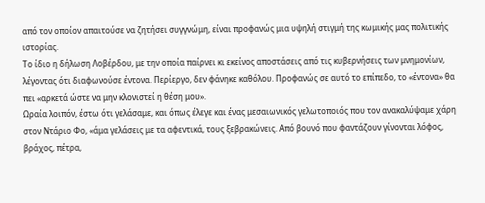από τον οποίον απαιτούσε να ζητήσει συγγνώμη, είναι προφανώς μια υψηλή στιγμή της κωμικής μας πολιτικής ιστορίας.
Το ίδιο η δήλωση Λοβέρδου, με την οποία παίρνει κι εκείνος αποστάσεις από τις κυβερνήσεις των μνημονίων, λέγοντας ότι διαφωνούσε έντονα. Περίεργο, δεν φάνηκε καθόλου. Προφανώς σε αυτό το επίπεδο, το «έντονα» θα πει «αρκετά ώστε να μην κλονιστεί η θέση μου».
Ωραία λοιπόν, έστω ότι γελάσαμε, και όπως έλεγε και ένας μεσαιωνικός γελωτοποιός που τον ανακαλύψαμε χάρη στον Ντάριο Φο, «άμα γελάσεις με τα αφεντικά, τους ξεβρακώνεις. Από βουνό που φαντάζουν γίνονται λόφος, βράχος, πέτρα,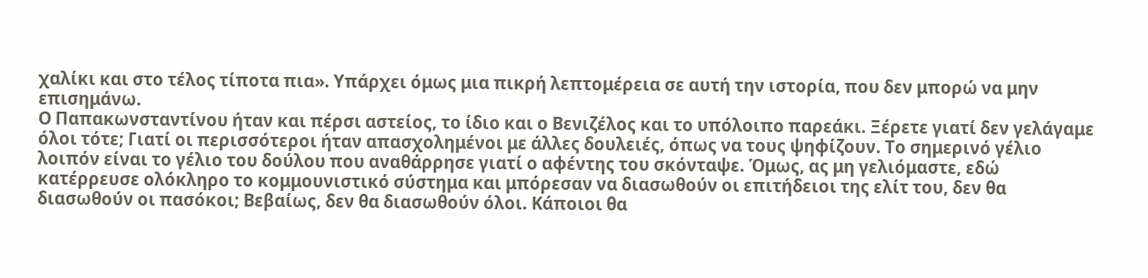χαλίκι και στο τέλος τίποτα πια». Υπάρχει όμως μια πικρή λεπτομέρεια σε αυτή την ιστορία, που δεν μπορώ να μην επισημάνω.
Ο Παπακωνσταντίνου ήταν και πέρσι αστείος, το ίδιο και ο Βενιζέλος και το υπόλοιπο παρεάκι. Ξέρετε γιατί δεν γελάγαμε όλοι τότε; Γιατί οι περισσότεροι ήταν απασχολημένοι με άλλες δουλειές, όπως να τους ψηφίζουν. Το σημερινό γέλιο λοιπόν είναι το γέλιο του δούλου που αναθάρρησε γιατί ο αφέντης του σκόνταψε. Όμως, ας μη γελιόμαστε, εδώ κατέρρευσε ολόκληρο το κομμουνιστικό σύστημα και μπόρεσαν να διασωθούν οι επιτήδειοι της ελίτ του, δεν θα διασωθούν οι πασόκοι; Βεβαίως, δεν θα διασωθούν όλοι. Κάποιοι θα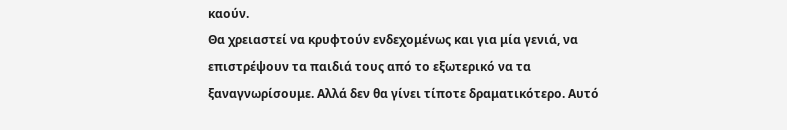καούν.
Θα χρειαστεί να κρυφτούν ενδεχομένως και για μία γενιά, να επιστρέψουν τα παιδιά τους από το εξωτερικό να τα ξαναγνωρίσουμε. Αλλά δεν θα γίνει τίποτε δραματικότερο. Αυτό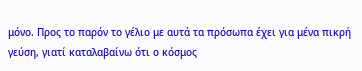μόνο. Προς το παρόν το γέλιο με αυτά τα πρόσωπα έχει για μένα πικρή γεύση, γιατί καταλαβαίνω ότι ο κόσμος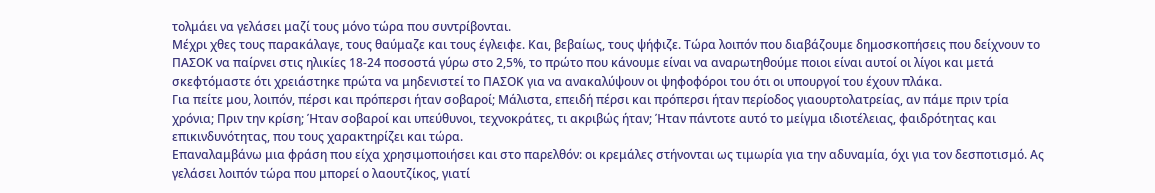τολμάει να γελάσει μαζί τους μόνο τώρα που συντρίβονται.
Μέχρι χθες τους παρακάλαγε, τους θαύμαζε και τους έγλειφε. Και, βεβαίως, τους ψήφιζε. Τώρα λοιπόν που διαβάζουμε δημοσκοπήσεις που δείχνουν το ΠΑΣΟΚ να παίρνει στις ηλικίες 18-24 ποσοστά γύρω στο 2,5%, το πρώτο που κάνουμε είναι να αναρωτηθούμε ποιοι είναι αυτοί οι λίγοι και μετά σκεφτόμαστε ότι χρειάστηκε πρώτα να μηδενιστεί το ΠΑΣΟΚ για να ανακαλύψουν οι ψηφοφόροι του ότι οι υπουργοί του έχουν πλάκα.
Για πείτε μου, λοιπόν, πέρσι και πρόπερσι ήταν σοβαροί; Μάλιστα, επειδή πέρσι και πρόπερσι ήταν περίοδος γιαουρτολατρείας, αν πάμε πριν τρία χρόνια; Πριν την κρίση; Ήταν σοβαροί και υπεύθυνοι, τεχνοκράτες, τι ακριβώς ήταν; Ήταν πάντοτε αυτό το μείγμα ιδιοτέλειας, φαιδρότητας και επικινδυνότητας, που τους χαρακτηρίζει και τώρα.
Επαναλαμβάνω μια φράση που είχα χρησιμοποιήσει και στο παρελθόν: οι κρεμάλες στήνονται ως τιμωρία για την αδυναμία, όχι για τον δεσποτισμό. Ας γελάσει λοιπόν τώρα που μπορεί ο λαουτζίκος, γιατί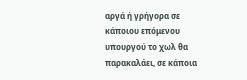αργά ή γρήγορα σε κάποιου επόμενου υπουργού το χωλ θα παρακαλάει, σε κάποια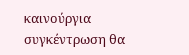καινούργια συγκέντρωση θα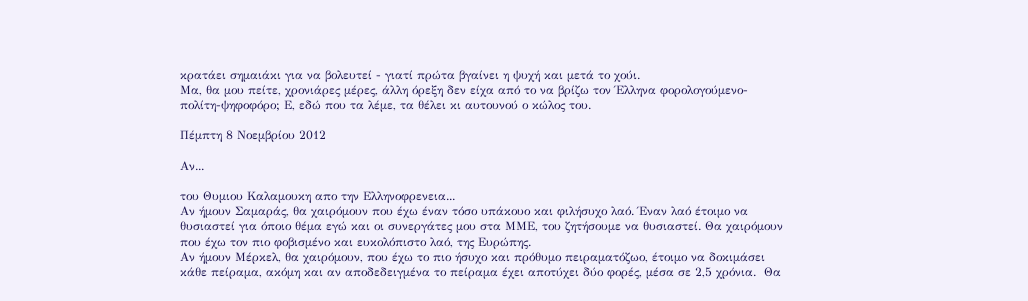κρατάει σημαιάκι για να βολευτεί - γιατί πρώτα βγαίνει η ψυχή και μετά το χούι.
Μα, θα μου πείτε, χρονιάρες μέρες, άλλη όρεξη δεν είχα από το να βρίζω τον Έλληνα φορολογούμενο-πολίτη-ψηφοφόρο; Ε, εδώ που τα λέμε, τα θέλει κι αυτουνού ο κώλος του.

Πέμπτη 8 Νοεμβρίου 2012

Αν...

του Θυμιου Καλαμουκη απο την Ελληνοφρενεια...
Αν ήμουν Σαμαράς, θα χαιρόμουν που έχω έναν τόσο υπάκουο και φιλήσυχο λαό. Έναν λαό έτοιμο να θυσιαστεί για όποιο θέμα εγώ και οι συνεργάτες μου στα ΜΜΕ, του ζητήσουμε να θυσιαστεί. Θα χαιρόμουν που έχω τον πιο φοβισμένο και ευκολόπιστο λαό, της Ευρώπης.
Αν ήμουν Μέρκελ, θα χαιρόμουν, που έχω το πιο ήσυχο και πρόθυμο πειραματόζωο, έτοιμο να δοκιμάσει κάθε πείραμα, ακόμη και αν αποδεδειγμένα το πείραμα έχει αποτύχει δύο φορές, μέσα σε 2,5 χρόνια.  Θα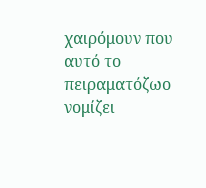χαιρόμουν που αυτό το πειραματόζωο νομίζει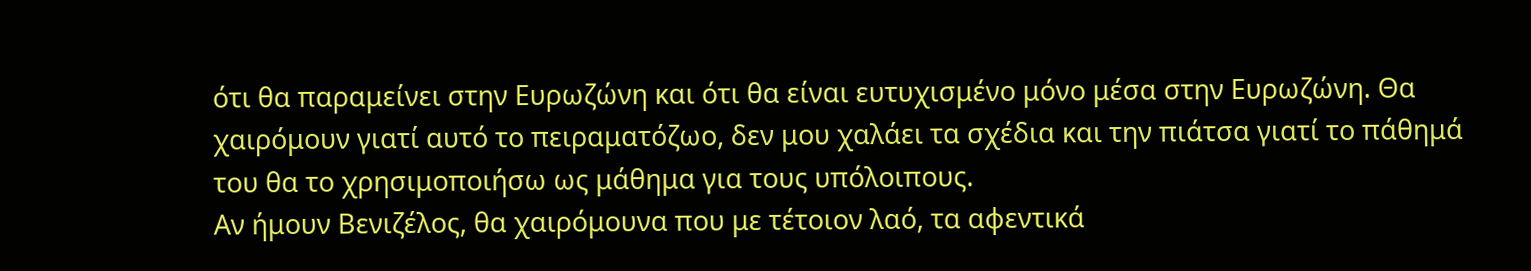ότι θα παραμείνει στην Ευρωζώνη και ότι θα είναι ευτυχισμένο μόνο μέσα στην Ευρωζώνη. Θα χαιρόμουν γιατί αυτό το πειραματόζωο, δεν μου χαλάει τα σχέδια και την πιάτσα γιατί το πάθημά του θα το χρησιμοποιήσω ως μάθημα για τους υπόλοιπους.
Αν ήμουν Βενιζέλος, θα χαιρόμουνα που με τέτοιον λαό, τα αφεντικά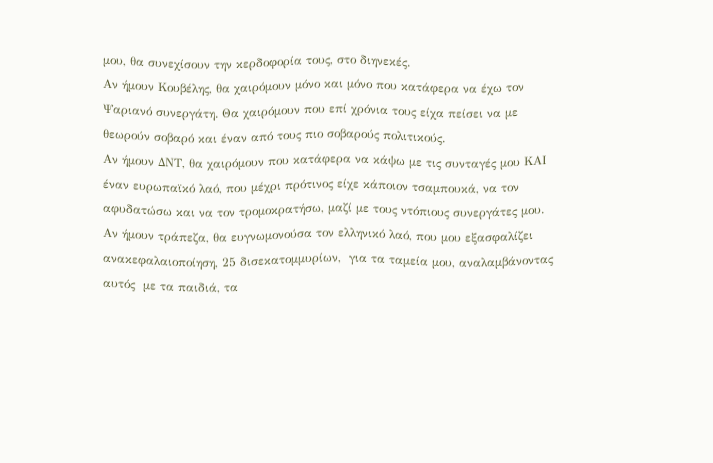μου, θα συνεχίσουν την κερδοφορία τους, στο διηνεκές.
Αν ήμουν Κουβέλης, θα χαιρόμουν μόνο και μόνο που κατάφερα να έχω τον Ψαριανό συνεργάτη. Θα χαιρόμουν που επί χρόνια τους είχα πείσει να με θεωρούν σοβαρό και έναν από τους πιο σοβαρούς πολιτικούς.
Αν ήμουν ΔΝΤ, θα χαιρόμουν που κατάφερα να κάψω με τις συνταγές μου ΚΑΙ έναν ευρωπαϊκό λαό, που μέχρι πρότινος είχε κάποιον τσαμπουκά, να τον αφυδατώσω και να τον τρομοκρατήσω, μαζί με τους ντόπιους συνεργάτες μου.
Αν ήμουν τράπεζα, θα ευγνωμονούσα τον ελληνικό λαό, που μου εξασφαλίζει ανακεφαλαιοποίηση, 25 δισεκατομμυρίων,  για τα ταμεία μου, αναλαμβάνοντας αυτός  με τα παιδιά, τα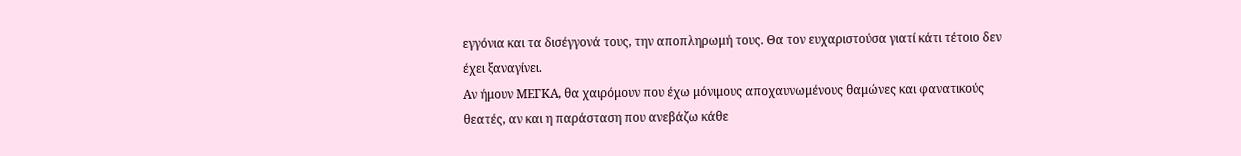εγγόνια και τα δισέγγονά τους, την αποπληρωμή τους. Θα τον ευχαριστούσα γιατί κάτι τέτοιο δεν έχει ξαναγίνει.
Αν ήμουν ΜΕΓΚΑ, θα χαιρόμουν που έχω μόνιμους αποχαυνωμένους θαμώνες και φανατικούς θεατές, αν και η παράσταση που ανεβάζω κάθε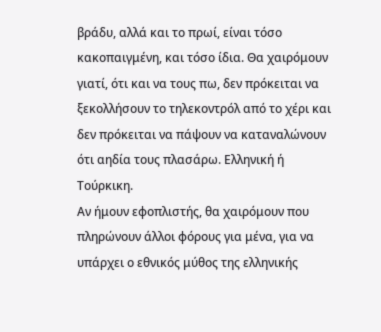βράδυ, αλλά και το πρωί, είναι τόσο κακοπαιγμένη, και τόσο ίδια. Θα χαιρόμουν γιατί, ότι και να τους πω, δεν πρόκειται να ξεκολλήσουν το τηλεκοντρόλ από το χέρι και δεν πρόκειται να πάψουν να καταναλώνουν ότι αηδία τους πλασάρω. Ελληνική ή Τούρκικη.
Αν ήμουν εφοπλιστής, θα χαιρόμουν που πληρώνουν άλλοι φόρους για μένα, για να υπάρχει ο εθνικός μύθος της ελληνικής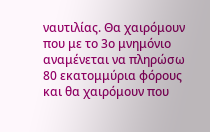ναυτιλίας. Θα χαιρόμουν που με το 3ο μνημόνιο αναμένεται να πληρώσω 80 εκατομμύρια φόρους και θα χαιρόμουν που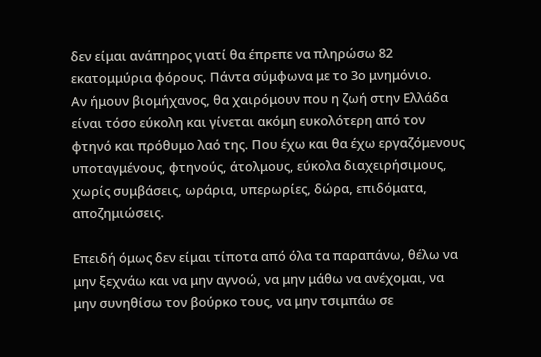δεν είμαι ανάπηρος γιατί θα έπρεπε να πληρώσω 82 εκατομμύρια φόρους. Πάντα σύμφωνα με το 3ο μνημόνιο.
Αν ήμουν βιομήχανος, θα χαιρόμουν που η ζωή στην Ελλάδα είναι τόσο εύκολη και γίνεται ακόμη ευκολότερη από τον φτηνό και πρόθυμο λαό της. Που έχω και θα έχω εργαζόμενους υποταγμένους, φτηνούς, άτολμους, εύκολα διαχειρήσιμους, χωρίς συμβάσεις, ωράρια, υπερωρίες, δώρα, επιδόματα, αποζημιώσεις.

Επειδή όμως δεν είμαι τίποτα από όλα τα παραπάνω, θέλω να μην ξεχνάω και να μην αγνοώ, να μην μάθω να ανέχομαι, να μην συνηθίσω τον βούρκο τους, να μην τσιμπάω σε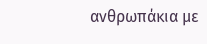ανθρωπάκια με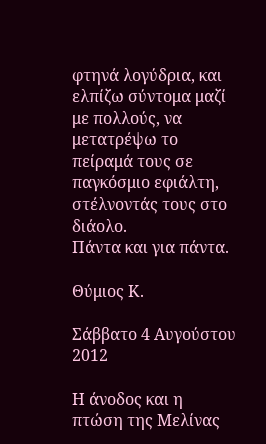φτηνά λογύδρια, και ελπίζω σύντομα μαζί με πολλούς, να μετατρέψω το πείραμά τους σε παγκόσμιο εφιάλτη, στέλνοντάς τους στο διάολο.
Πάντα και για πάντα.

Θύμιος Κ.

Σάββατο 4 Αυγούστου 2012

Η άνοδος και η πτώση της Μελίνας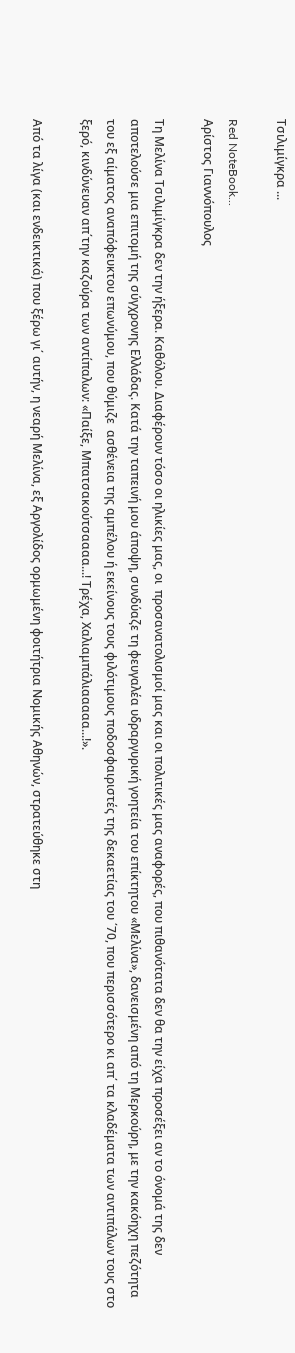Τσιλιμίγκρα ...

Red NoteBook...
Αρίστος Γιαννόπουλος

Τη Μελίνα Τσιλιμίγκρα δεν την ήξερα. Καθόλου. Διαφέρουν τόσο οι ηλικίες μας, οι  προσανατολισμοί μας και οι πολιτικές μας αναφορές, που πιθανότατα δεν θα την είχα προσέξει αν το όνομά της δεν αποτελούσε μια επιτομή της σύγχρονης Ελλάδας. Κατά την ταπεινή μου άποψη, συνδύαζε τη φευγαλέα υδραργυρική γοητεία του επίκτητου «Μελίνα», δανεισμένη από τη Μερκούρη, με την κακόηχη πεζότητα του εξ αίματος αναπόφευκτου επωνύμου, που θύμιζε  ασθένεια της αμπέλου ή εκείνους τους φιλότιμους ποδοσφαιριστές της δεκαετίας του ΄70, που περισσότερο κι απ΄ τα κλαδέματα των αντιπάλων τους στο ξερό, κινδύνευαν απ΄την καζούρα των αντίπαλων: «Παίξε, Μπατσακούτσαααα...! Τρέχα, Χαλιαμπάλιααααα...!».

Από τα λίγα (και ενδεικτικά) που ξέρω γι΄ αυτήν, η νεαρή Μελίνα, εξ Αργολίδος ορμωμένη φοιτήτρια Νομικής Αθηνών, στρατεύθηκε στη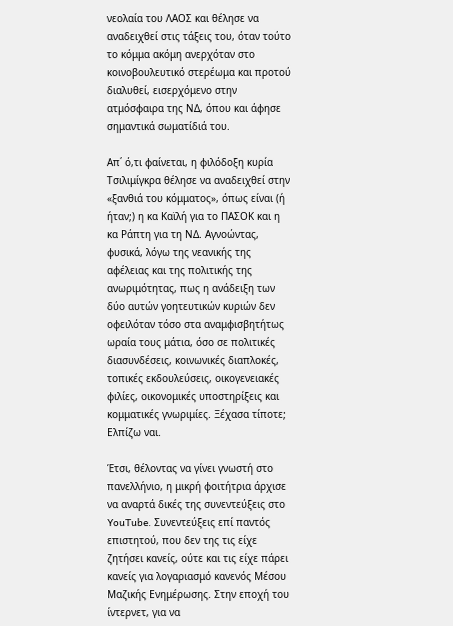νεολαία του ΛΑΟΣ και θέλησε να αναδειχθεί στις τάξεις του, όταν τούτο το κόμμα ακόμη ανερχόταν στο κοινοβουλευτικό στερέωμα και προτού διαλυθεί, εισερχόμενο στην ατμόσφαιρα της ΝΔ, όπου και άφησε σημαντικά σωματίδιά του.

Απ΄ ό,τι φαίνεται, η φιλόδοξη κυρία Τσιλιμίγκρα θέλησε να αναδειχθεί στην «ξανθιά του κόμματος», όπως είναι (ή ήταν;) η κα Καϊλή για το ΠΑΣΟΚ και η κα Ράπτη για τη ΝΔ. Αγνοώντας, φυσικά, λόγω της νεανικής της αφέλειας και της πολιτικής της ανωριμότητας, πως η ανάδειξη των δύο αυτών γοητευτικών κυριών δεν οφειλόταν τόσο στα αναμφισβητήτως ωραία τους μάτια, όσο σε πολιτικές διασυνδέσεις, κοινωνικές διαπλοκές, τοπικές εκδουλεύσεις, οικογενειακές φιλίες, οικονομικές υποστηρίξεις και κομματικές γνωριμίες. Ξέχασα τίποτε; Ελπίζω ναι.

Έτσι, θέλοντας να γίνει γνωστή στο πανελλήνιο, η μικρή φοιτήτρια άρχισε να αναρτά δικές της συνεντεύξεις στο YouTube. Συνεντεύξεις επί παντός επιστητού, που δεν της τις είχε ζητήσει κανείς, ούτε και τις είχε πάρει κανείς για λογαριασμό κανενός Μέσου Μαζικής Ενημέρωσης. Στην εποχή του ίντερνετ, για να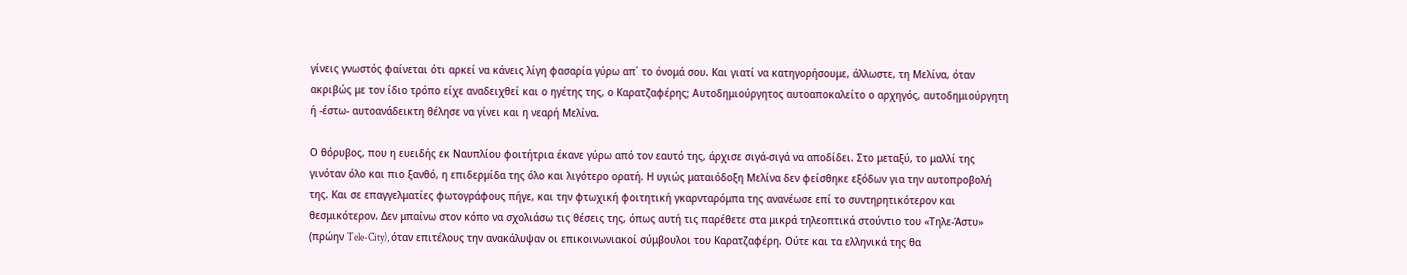γίνεις γνωστός φαίνεται ότι αρκεί να κάνεις λίγη φασαρία γύρω απ΄ το όνομά σου. Και γιατί να κατηγορήσουμε, άλλωστε, τη Μελίνα, όταν ακριβώς με τον ίδιο τρόπο είχε αναδειχθεί και ο ηγέτης της, ο Καρατζαφέρης; Αυτοδημιούργητος αυτοαποκαλείτο ο αρχηγός, αυτοδημιούργητη ή -έστω- αυτοανάδεικτη θέλησε να γίνει και η νεαρή Μελίνα.

Ο θόρυβος, που η ευειδής εκ Ναυπλίου φοιτήτρια έκανε γύρω από τον εαυτό της, άρχισε σιγά-σιγά να αποδίδει. Στο μεταξύ, το μαλλί της γινόταν όλο και πιο ξανθό, η επιδερμίδα της όλο και λιγότερο ορατή. Η υγιώς ματαιόδοξη Μελίνα δεν φείσθηκε εξόδων για την αυτοπροβολή της. Και σε επαγγελματίες φωτογράφους πήγε, και την φτωχική φοιτητική γκαρνταρόμπα της ανανέωσε επί το συντηρητικότερον και θεσμικότερον. Δεν μπαίνω στον κόπο να σχολιάσω τις θέσεις της, όπως αυτή τις παρέθετε στα μικρά τηλεοπτικά στούντιο του «Τηλε-Άστυ» (πρώην Tele-City), όταν επιτέλους την ανακάλυψαν οι επικοινωνιακοί σύμβουλοι του Καρατζαφέρη. Ούτε και τα ελληνικά της θα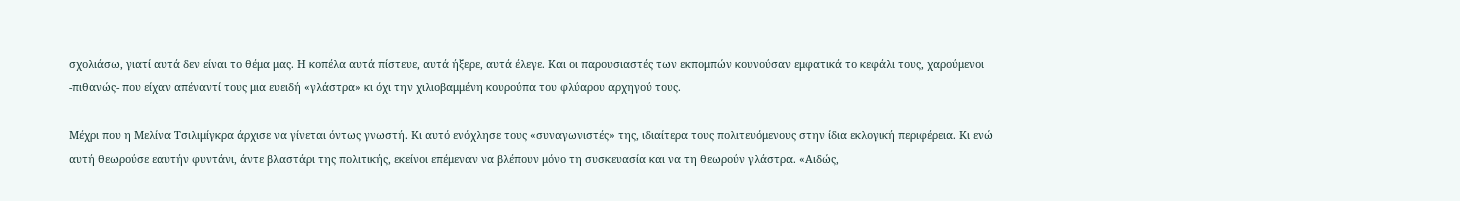σχολιάσω, γιατί αυτά δεν είναι το θέμα μας. Η κοπέλα αυτά πίστευε, αυτά ήξερε, αυτά έλεγε. Και οι παρουσιαστές των εκπομπών κουνούσαν εμφατικά το κεφάλι τους, χαρούμενοι -πιθανώς- που είχαν απέναντί τους μια ευειδή «γλάστρα» κι όχι την χιλιοβαμμένη κουρούπα του φλύαρου αρχηγού τους.

Μέχρι που η Μελίνα Τσιλιμίγκρα άρχισε να γίνεται όντως γνωστή. Κι αυτό ενόχλησε τους «συναγωνιστές» της, ιδιαίτερα τους πολιτευόμενους στην ίδια εκλογική περιφέρεια. Κι ενώ αυτή θεωρούσε εαυτήν φυντάνι, άντε βλαστάρι της πολιτικής, εκείνοι επέμεναν να βλέπουν μόνο τη συσκευασία και να τη θεωρούν γλάστρα. «Αιδώς,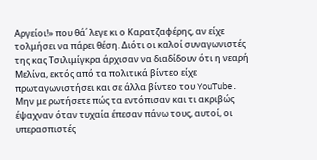Αργείοι!» που θά΄ λεγε κι ο Καρατζαφέρης, αν είχε τολμήσει να πάρει θέση. Διότι οι καλοί συναγωνιστές της κας Τσιλιμίγκρα άρχισαν να διαδίδουν ότι η νεαρή Μελίνα, εκτός από τα πολιτικά βίντεο είχε πρωταγωνιστήσει και σε άλλα βίντεο του YouTube. Μην με ρωτήσετε πώς τα εντόπισαν και τι ακριβώς έψαχναν όταν τυχαία έπεσαν πάνω τους, αυτοί, οι υπερασπιστές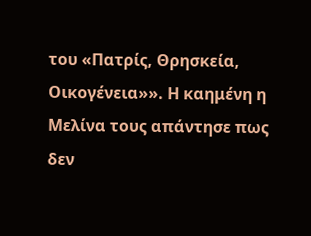του «Πατρίς, Θρησκεία, Οικογένεια»». Η καημένη η Μελίνα τους απάντησε πως δεν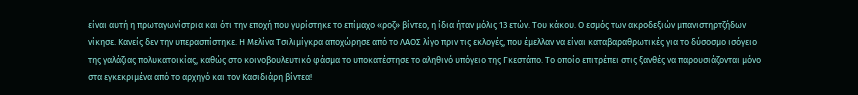είναι αυτή η πρωταγωνίστρια και ότι την εποχή που γυρίστηκε το επίμαχο «ροζ» βίντεο, η ίδια ήταν μόλις 13 ετών. Του κάκου. Ο εσμός των ακροδεξιών μπανιστηρτζήδων νίκησε. Κανείς δεν την υπερασπίστηκε. Η Μελίνα Τσιλιμίγκρα αποχώρησε από το ΛΑΟΣ λίγο πριν τις εκλογές, που έμελλαν να είναι καταβαραθρωτικές για το δύσοσμο ισόγειο της γαλάζιας πολυκατοικίας, καθώς στο κοινοβουλευτικό φάσμα το υποκατέστησε το αληθινό υπόγειο της Γκεστάπο. Το οποίο επιτρέπει στις ξανθές να παρουσιάζονται μόνο στα εγκεκριμένα από το αρχηγό και τον Κασιδιάρη βίντεα!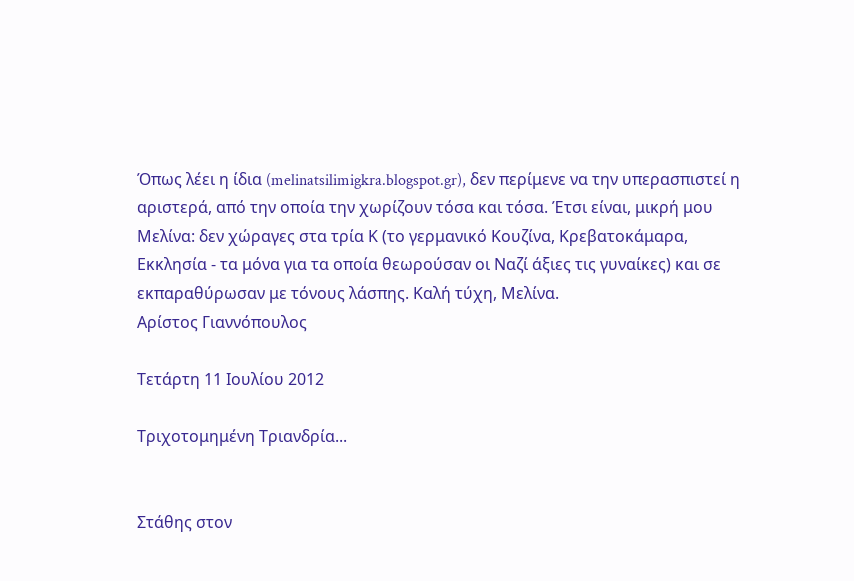Όπως λέει η ίδια (melinatsilimigkra.blogspot.gr), δεν περίμενε να την υπερασπιστεί η αριστερά, από την οποία την χωρίζουν τόσα και τόσα. Έτσι είναι, μικρή μου Μελίνα: δεν χώραγες στα τρία Κ (το γερμανικό Κουζίνα, Κρεβατοκάμαρα, Εκκλησία - τα μόνα για τα οποία θεωρούσαν οι Ναζί άξιες τις γυναίκες) και σε εκπαραθύρωσαν με τόνους λάσπης. Καλή τύχη, Μελίνα.
Αρίστος Γιαννόπουλος

Τετάρτη 11 Ιουλίου 2012

Τριχοτομημένη Τριανδρία...


Στάθης στον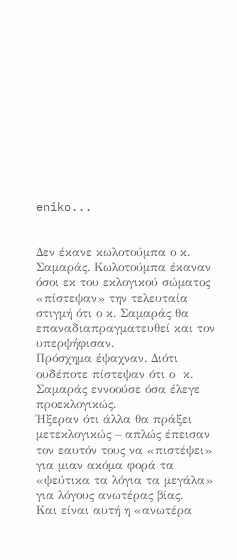eniko...


Δεν έκανε κωλοτούμπα ο κ. Σαμαράς. Κωλοτούμπα έκαναν όσοι εκ του εκλογικού σώματος «πίστεψαν» την τελευταία στιγμή ότι ο κ. Σαμαράς θα επαναδιαπραγματευθεί και τον υπερψήφισαν.
Πρόσχημα έψαχναν. Διότι ουδέποτε πίστεψαν ότι ο  κ. Σαμαράς εννοούσε όσα έλεγε προεκλογικώς.
Ήξεραν ότι άλλα θα πράξει μετεκλογικώς – απλώς έπεισαν τον εαυτόν τους να «πιστέψει» για μιαν ακόμα φορά τα «ψεύτικα τα λόγια τα μεγάλα» για λόγους ανωτέρας βίας.
Και είναι αυτή η «ανωτέρα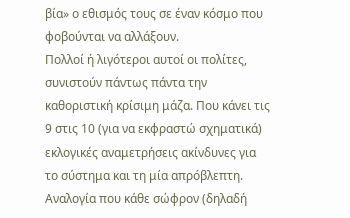βία» ο εθισμός τους σε έναν κόσμο που φοβούνται να αλλάξουν.
Πολλοί ή λιγότεροι αυτοί οι πολίτες, συνιστούν πάντως πάντα την καθοριστική κρίσιμη μάζα. Που κάνει τις 9 στις 10 (για να εκφραστώ σχηματικά) εκλογικές αναμετρήσεις ακίνδυνες για το σύστημα και τη μία απρόβλεπτη.
Αναλογία που κάθε σώφρον (δηλαδή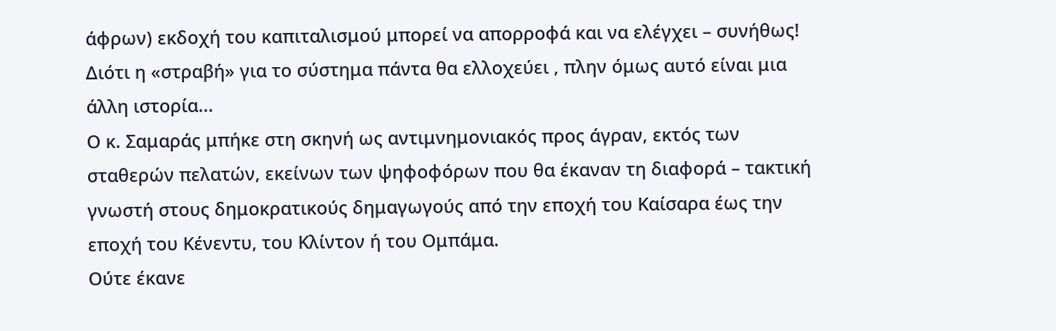άφρων) εκδοχή του καπιταλισμού μπορεί να απορροφά και να ελέγχει – συνήθως! Διότι η «στραβή» για το σύστημα πάντα θα ελλοχεύει , πλην όμως αυτό είναι μια άλλη ιστορία...
Ο κ. Σαμαράς μπήκε στη σκηνή ως αντιμνημονιακός προς άγραν, εκτός των σταθερών πελατών, εκείνων των ψηφοφόρων που θα έκαναν τη διαφορά – τακτική γνωστή στους δημοκρατικούς δημαγωγούς από την εποχή του Καίσαρα έως την εποχή του Κένεντυ, του Κλίντον ή του Ομπάμα.
Ούτε έκανε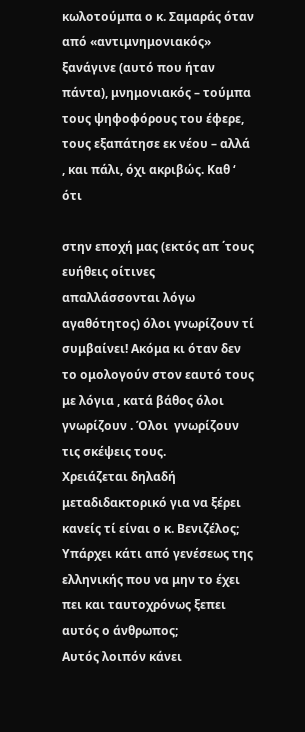κωλοτούμπα ο κ. Σαμαράς όταν από «αντιμνημονιακός» ξανάγινε (αυτό που ήταν πάντα), μνημονιακός – τούμπα τους ψηφοφόρους του έφερε, τους εξαπάτησε εκ νέου – αλλά , και πάλι, όχι ακριβώς. Καθ ‘ ότι

στην εποχή μας (εκτός απ ΄τους ευήθεις οίτινες απαλλάσσονται λόγω αγαθότητος) όλοι γνωρίζουν τί συμβαίνει! Ακόμα κι όταν δεν το ομολογούν στον εαυτό τους με λόγια , κατά βάθος όλοι γνωρίζουν . Όλοι  γνωρίζουν τις σκέψεις τους.
Χρειάζεται δηλαδή μεταδιδακτορικό για να ξέρει κανείς τί είναι ο κ. Βενιζέλος; Υπάρχει κάτι από γενέσεως της ελληνικής που να μην το έχει πει και ταυτοχρόνως ξεπει αυτός ο άνθρωπος;
Αυτός λοιπόν κάνει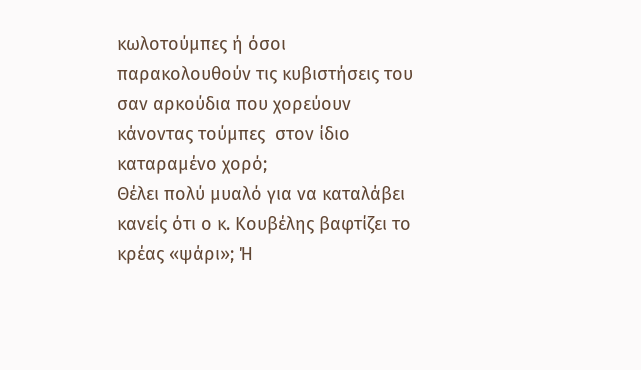κωλοτούμπες ή όσοι παρακολουθούν τις κυβιστήσεις του σαν αρκούδια που χορεύουν κάνοντας τούμπες  στον ίδιο καταραμένο χορό;
Θέλει πολύ μυαλό για να καταλάβει κανείς ότι ο κ. Κουβέλης βαφτίζει το κρέας «ψάρι»; Ή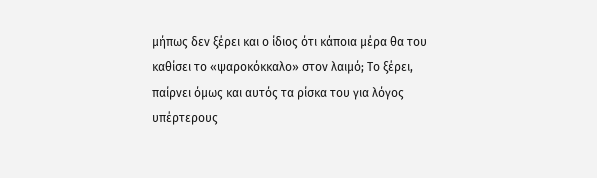μήπως δεν ξέρει και ο ίδιος ότι κάποια μέρα θα του καθίσει το «ψαροκόκκαλο» στον λαιμό; Το ξέρει, παίρνει όμως και αυτός τα ρίσκα του για λόγος υπέρτερους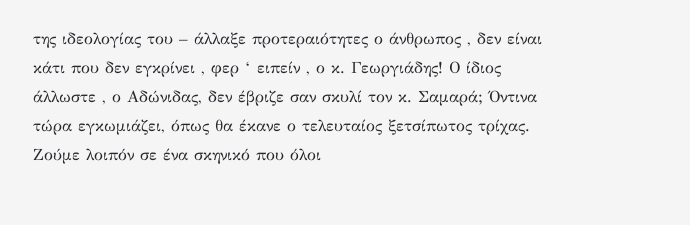της ιδεολογίας του – άλλαξε προτεραιότητες ο άνθρωπος , δεν είναι κάτι που δεν εγκρίνει , φερ ‘ ειπείν , ο κ. Γεωργιάδης! Ο ίδιος άλλωστε , ο Αδώνιδας, δεν έβριζε σαν σκυλί τον κ. Σαμαρά; Όντινα τώρα εγκωμιάζει, όπως θα έκανε ο τελευταίος ξετσίπωτος τρίχας.
Ζούμε λοιπόν σε ένα σκηνικό που όλοι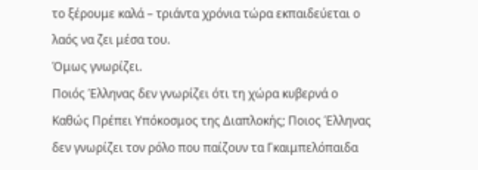το ξέρουμε καλά – τριάντα χρόνια τώρα εκπαιδεύεται ο λαός να ζει μέσα του.
Όμως γνωρίζει.
Ποιός Έλληνας δεν γνωρίζει ότι τη χώρα κυβερνά ο Καθώς Πρέπει Υπόκοσμος της Διαπλοκής; Ποιος Έλληνας δεν γνωρίζει τον ρόλο που παίζουν τα Γκαιμπελόπαιδα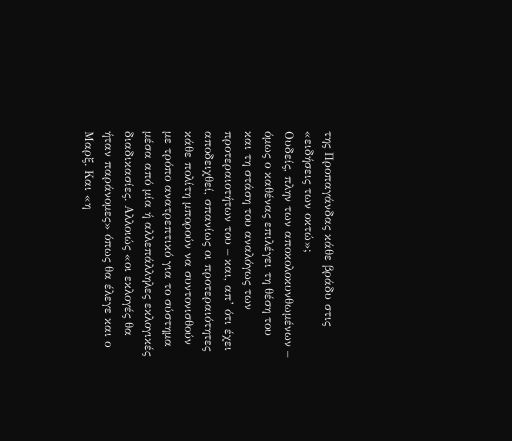της Προπαγάνδας κάθε βράδυ στις «ειδήσεις των οκτώ»;
Ουδείς, πλην των αποκολοκυνθωμένων – όμως ο καθένας επιλέγει τη θέση του και τη στάση του αναλόγως των προτεραιοτήτων του – και, απ’ ότι έχει αποδειχθεί, σπανίως οι προτεραιότητες κάθε πολίτη μπορούν να συντονισθούν με τρόπο ανατρεπτικό για το σύστημα μέσα από μία ή αλλεπάλληλες εκλογικές διαδικασίες. Αλλοιώς «οι εκλογές θα ήταν παράνομες» όπως θα έλεγε και ο Μαρξ. Και «η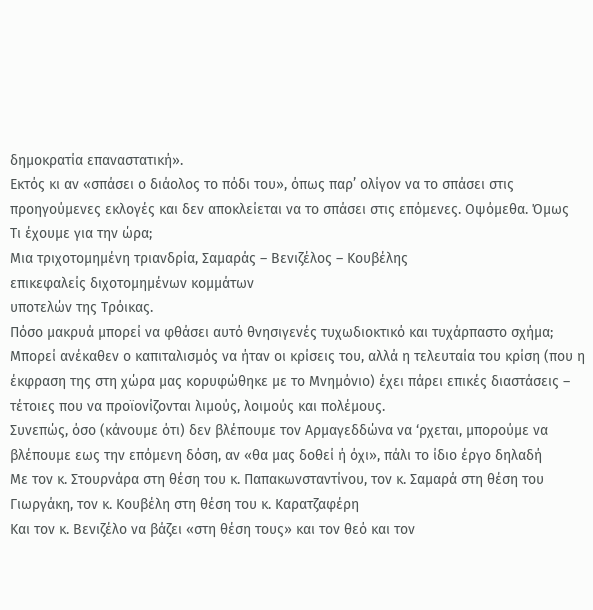δημοκρατία επαναστατική».
Εκτός κι αν «σπάσει ο διάολος το πόδι του», όπως παρ’ ολίγον να το σπάσει στις προηγούμενες εκλογές και δεν αποκλείεται να το σπάσει στις επόμενες. Οψόμεθα. Όμως
Τι έχουμε για την ώρα;
Μια τριχοτομημένη τριανδρία, Σαμαράς – Βενιζέλος – Κουβέλης
επικεφαλείς διχοτομημένων κομμάτων
υποτελών της Τρόικας.
Πόσο μακρυά μπορεί να φθάσει αυτό θνησιγενές τυχωδιοκτικό και τυχάρπαστο σχήμα;
Μπορεί ανέκαθεν ο καπιταλισμός να ήταν οι κρίσεις του, αλλά η τελευταία του κρίση (που η έκφραση της στη χώρα μας κορυφώθηκε με το Μνημόνιο) έχει πάρει επικές διαστάσεις – τέτοιες που να προϊονίζονται λιμούς, λοιμούς και πολέμους.
Συνεπώς, όσο (κάνουμε ότι) δεν βλέπουμε τον Αρμαγεδδώνα να ‘ρχεται, μπορούμε να βλέπουμε εως την επόμενη δόση, αν «θα μας δοθεί ή όχι», πάλι το ίδιο έργο δηλαδή
Με τον κ. Στουρνάρα στη θέση του κ. Παπακωνσταντίνου, τον κ. Σαμαρά στη θέση του Γιωργάκη, τον κ. Κουβέλη στη θέση του κ. Καρατζαφέρη
Και τον κ. Βενιζέλο να βάζει «στη θέση τους» και τον θεό και τον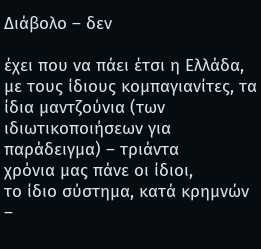Διάβολο – δεν

έχει που να πάει έτσι η Ελλάδα, με τους ίδιους κομπαγιανίτες, τα ίδια μαντζούνια (των ιδιωτικοποιήσεων για παράδειγμα) – τριάντα
χρόνια μας πάνε οι ίδιοι,
το ίδιο σύστημα, κατά κρημνών –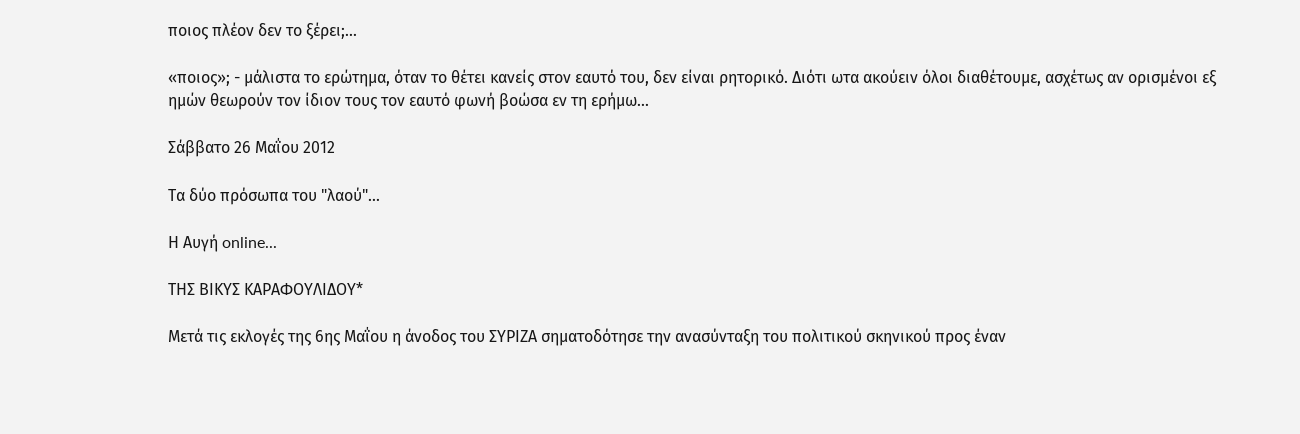ποιος πλέον δεν το ξέρει;...

«ποιος»; - μάλιστα το ερώτημα, όταν το θέτει κανείς στον εαυτό του, δεν είναι ρητορικό. Διότι ωτα ακούειν όλοι διαθέτουμε, ασχέτως αν ορισμένοι εξ ημών θεωρούν τον ίδιον τους τον εαυτό φωνή βοώσα εν τη ερήμω...

Σάββατο 26 Μαΐου 2012

Τα δύο πρόσωπα του "λαού"...

Η Αυγή online...

ΤΗΣ ΒΙΚΥΣ ΚΑΡΑΦΟΥΛΙΔΟΥ*

Μετά τις εκλογές της 6ης Μαΐου η άνοδος του ΣΥΡΙΖΑ σηματοδότησε την ανασύνταξη του πολιτικού σκηνικού προς έναν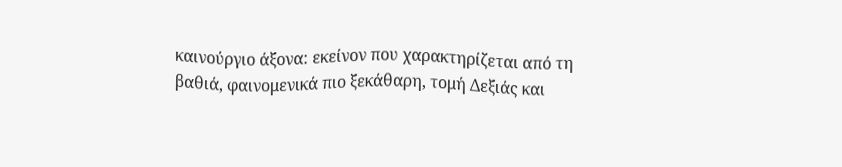καινούργιο άξονα: εκείνον που χαρακτηρίζεται από τη βαθιά, φαινομενικά πιο ξεκάθαρη, τομή Δεξιάς και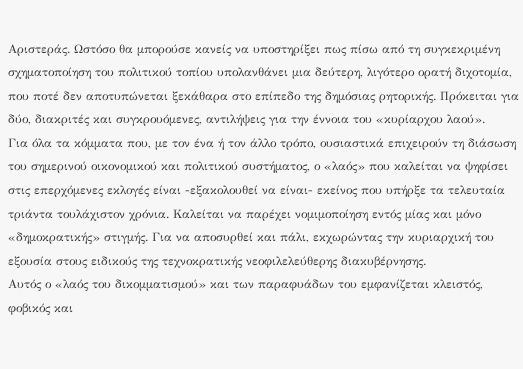Αριστεράς. Ωστόσο θα μπορούσε κανείς να υποστηρίξει πως πίσω από τη συγκεκριμένη σχηματοποίηση του πολιτικού τοπίου υπολανθάνει μια δεύτερη, λιγότερο ορατή διχοτομία, που ποτέ δεν αποτυπώνεται ξεκάθαρα στο επίπεδο της δημόσιας ρητορικής. Πρόκειται για δύο, διακριτές και συγκρουόμενες, αντιλήψεις για την έννοια του «κυρίαρχου λαού».
Για όλα τα κόμματα που, με τον ένα ή τον άλλο τρόπο, ουσιαστικά επιχειρούν τη διάσωση του σημερινού οικονομικού και πολιτικού συστήματος, ο «λαός» που καλείται να ψηφίσει στις επερχόμενες εκλογές είναι -εξακολουθεί να είναι- εκείνος που υπήρξε τα τελευταία τριάντα τουλάχιστον χρόνια. Καλείται να παρέχει νομιμοποίηση εντός μίας και μόνο «δημοκρατικής» στιγμής. Για να αποσυρθεί και πάλι, εκχωρώντας την κυριαρχική του εξουσία στους ειδικούς της τεχνοκρατικής νεοφιλελεύθερης διακυβέρνησης.
Αυτός ο «λαός του δικομματισμού» και των παραφυάδων του εμφανίζεται κλειστός, φοβικός και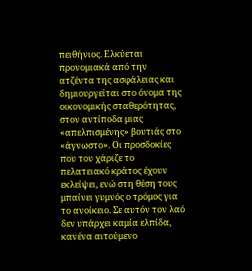πειθήνιος. Ελκύεται προνομιακά από την ατζέντα της ασφάλειας και δημιουργείται στο όνομα της οικονομικής σταθερότητας, στον αντίποδα μιας «απελπισμένης» βουτιάς στο «άγνωστο». Οι προσδοκίες που του χάριζε το πελατειακό κράτος έχουν εκλείψει, ενώ στη θέση τους μπαίνει γυμνός ο τρόμος για το ανοίκειο. Σε αυτόν τον λαό δεν υπάρχει καμία ελπίδα, κανένα αιτούμενο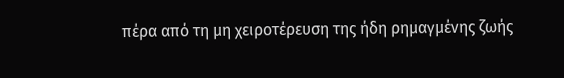πέρα από τη μη χειροτέρευση της ήδη ρημαγμένης ζωής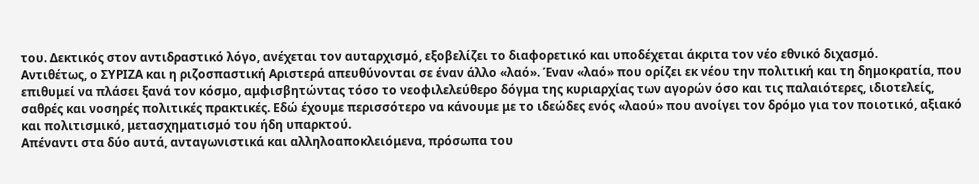του. Δεκτικός στον αντιδραστικό λόγο, ανέχεται τον αυταρχισμό, εξοβελίζει το διαφορετικό και υποδέχεται άκριτα τον νέο εθνικό διχασμό.
Αντιθέτως, ο ΣΥΡΙΖΑ και η ριζοσπαστική Αριστερά απευθύνονται σε έναν άλλο «λαό». Έναν «λαό» που ορίζει εκ νέου την πολιτική και τη δημοκρατία, που επιθυμεί να πλάσει ξανά τον κόσμο, αμφισβητώντας τόσο το νεοφιλελεύθερο δόγμα της κυριαρχίας των αγορών όσο και τις παλαιότερες, ιδιοτελείς, σαθρές και νοσηρές πολιτικές πρακτικές. Εδώ έχουμε περισσότερο να κάνουμε με το ιδεώδες ενός «λαού» που ανοίγει τον δρόμο για τον ποιοτικό, αξιακό και πολιτισμικό, μετασχηματισμό του ήδη υπαρκτού.
Απέναντι στα δύο αυτά, ανταγωνιστικά και αλληλοαποκλειόμενα, πρόσωπα του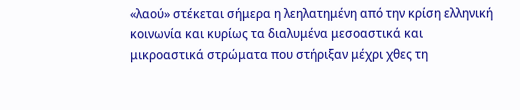«λαού» στέκεται σήμερα η λεηλατημένη από την κρίση ελληνική κοινωνία και κυρίως τα διαλυμένα μεσοαστικά και μικροαστικά στρώματα που στήριξαν μέχρι χθες τη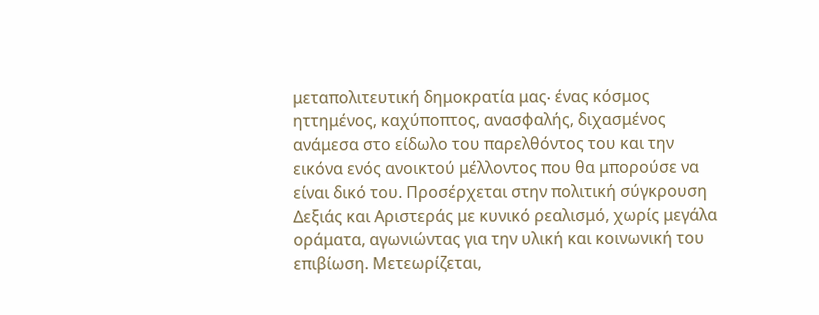μεταπολιτευτική δημοκρατία μας∙ ένας κόσμος ηττημένος, καχύποπτος, ανασφαλής, διχασμένος ανάμεσα στο είδωλο του παρελθόντος του και την εικόνα ενός ανοικτού μέλλοντος που θα μπορούσε να είναι δικό του. Προσέρχεται στην πολιτική σύγκρουση Δεξιάς και Αριστεράς με κυνικό ρεαλισμό, χωρίς μεγάλα οράματα, αγωνιώντας για την υλική και κοινωνική του επιβίωση. Μετεωρίζεται,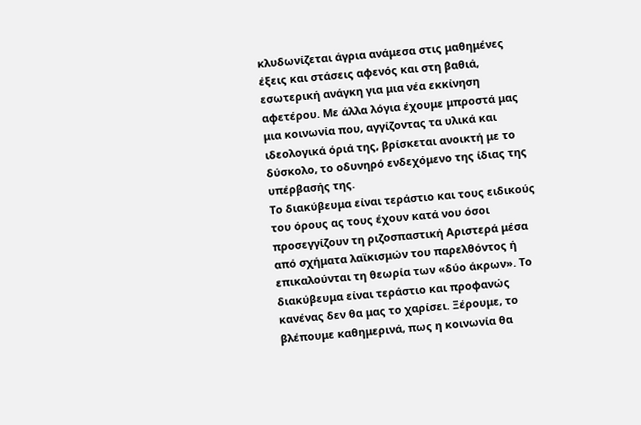κλυδωνίζεται άγρια ανάμεσα στις μαθημένες έξεις και στάσεις αφενός και στη βαθιά, εσωτερική ανάγκη για μια νέα εκκίνηση αφετέρου. Με άλλα λόγια έχουμε μπροστά μας μια κοινωνία που, αγγίζοντας τα υλικά και ιδεολογικά όριά της, βρίσκεται ανοικτή με το δύσκολο, το οδυνηρό ενδεχόμενο της ίδιας της υπέρβασής της.
Το διακύβευμα είναι τεράστιο και τους ειδικούς του όρους ας τους έχουν κατά νου όσοι προσεγγίζουν τη ριζοσπαστική Αριστερά μέσα από σχήματα λαϊκισμών του παρελθόντος ή επικαλούνται τη θεωρία των «δύο άκρων». Το διακύβευμα είναι τεράστιο και προφανώς κανένας δεν θα μας το χαρίσει. Ξέρουμε, το βλέπουμε καθημερινά, πως η κοινωνία θα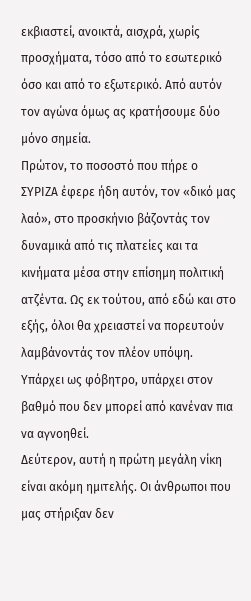εκβιαστεί, ανοικτά, αισχρά, χωρίς προσχήματα, τόσο από το εσωτερικό όσο και από το εξωτερικό. Από αυτόν τον αγώνα όμως ας κρατήσουμε δύο μόνο σημεία.
Πρώτον, το ποσοστό που πήρε ο ΣΥΡΙΖΑ έφερε ήδη αυτόν, τον «δικό μας λαό», στο προσκήνιο βάζοντάς τον δυναμικά από τις πλατείες και τα κινήματα μέσα στην επίσημη πολιτική ατζέντα. Ως εκ τούτου, από εδώ και στο εξής, όλοι θα χρειαστεί να πορευτούν λαμβάνοντάς τον πλέον υπόψη. Υπάρχει ως φόβητρο, υπάρχει στον βαθμό που δεν μπορεί από κανέναν πια να αγνοηθεί.
Δεύτερον, αυτή η πρώτη μεγάλη νίκη είναι ακόμη ημιτελής. Οι άνθρωποι που μας στήριξαν δεν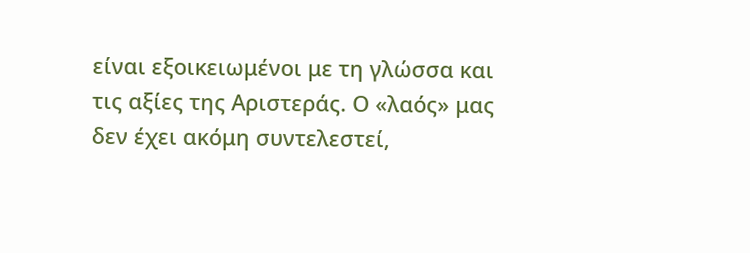είναι εξοικειωμένοι με τη γλώσσα και τις αξίες της Αριστεράς. Ο «λαός» μας δεν έχει ακόμη συντελεστεί,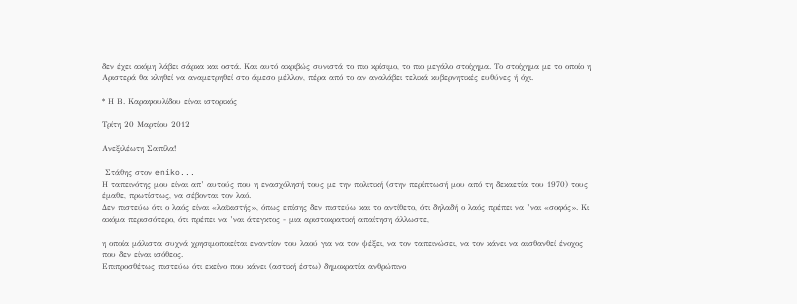δεν έχει ακόμη λάβει σάρκα και οστά. Και αυτό ακριβώς συνιστά το πιο κρίσιμο, το πιο μεγάλο στοίχημα. Το στοίχημα με το οποίο η Αριστερά θα κληθεί να αναμετρηθεί στο άμεσο μέλλον, πέρα από το αν αναλάβει τελικά κυβερνητικές ευθύνες ή όχι.

* Η Β. Καραφουλίδου είναι ιστορικός

Τρίτη 20 Μαρτίου 2012

Ανεξιλέωτη Σαπίλα!

 Στάθης στον eniko...
Η ταπεινότης μου είναι απ’ αυτούς που η ενασχόλησή τους με την πολιτική (στην περίπτωσή μου από τη δεκαετία του 1970) τους έμαθε, πρωτίστως, να σέβονται τον λαό.
Δεν πιστεύω ότι ο λαός είναι «λαϊκιστής», όπως επίσης δεν πιστεύω και το αντίθετο, ότι δηλαδή ο λαός πρέπει να ’ναι «σοφός». Κι ακόμα περισσότερο, ότι πρέπει να ’ναι άτεγκτος - μια αριστοκρατική απαίτηση άλλωστε,

η οποία μάλιστα συχνά χρησιμοποιείται εναντίον του λαού για να τον ψέξει, να τον ταπεινώσει, να τον κάνει να αισθανθεί ένοχος που δεν είναι ισόθεος.
Επιπροσθέτως πιστεύω ότι εκείνο που κάνει (αστική έστω) δημοκρατία ανθρώπινο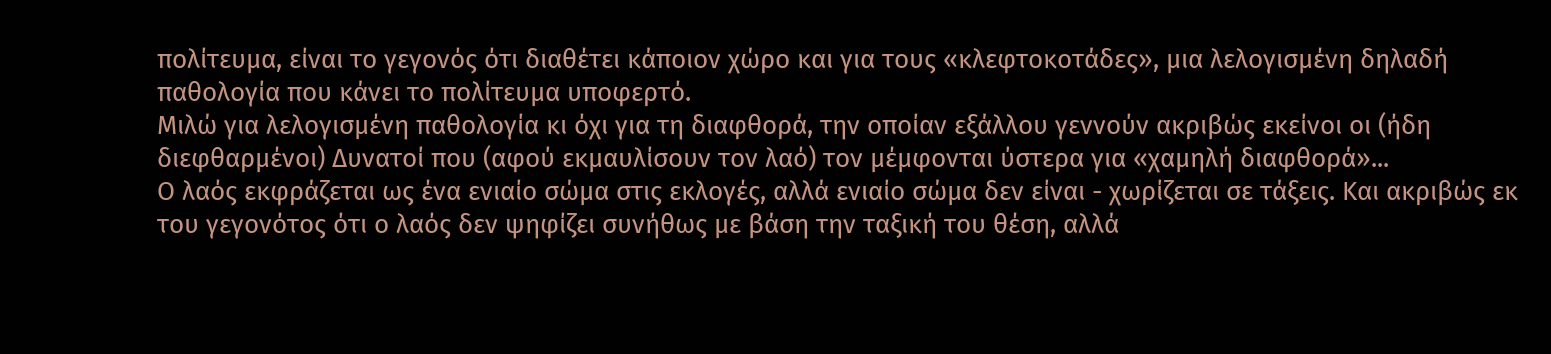πολίτευμα, είναι το γεγονός ότι διαθέτει κάποιον χώρο και για τους «κλεφτοκοτάδες», μια λελογισμένη δηλαδή παθολογία που κάνει το πολίτευμα υποφερτό.
Μιλώ για λελογισμένη παθολογία κι όχι για τη διαφθορά, την οποίαν εξάλλου γεννούν ακριβώς εκείνοι οι (ήδη διεφθαρμένοι) Δυνατοί που (αφού εκμαυλίσουν τον λαό) τον μέμφονται ύστερα για «χαμηλή διαφθορά»...
Ο λαός εκφράζεται ως ένα ενιαίο σώμα στις εκλογές, αλλά ενιαίο σώμα δεν είναι - χωρίζεται σε τάξεις. Και ακριβώς εκ του γεγονότος ότι ο λαός δεν ψηφίζει συνήθως με βάση την ταξική του θέση, αλλά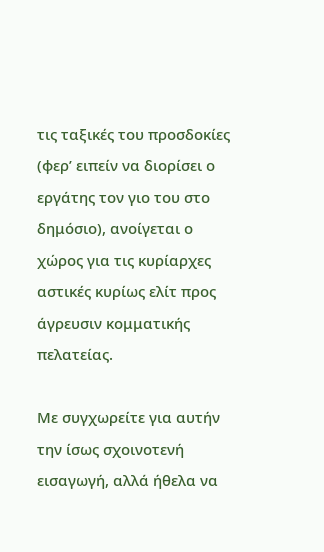τις ταξικές του προσδοκίες (φερ’ ειπείν να διορίσει ο εργάτης τον γιο του στο δημόσιο), ανοίγεται ο χώρος για τις κυρίαρχες αστικές κυρίως ελίτ προς άγρευσιν κομματικής πελατείας.

Με συγχωρείτε για αυτήν την ίσως σχοινοτενή εισαγωγή, αλλά ήθελα να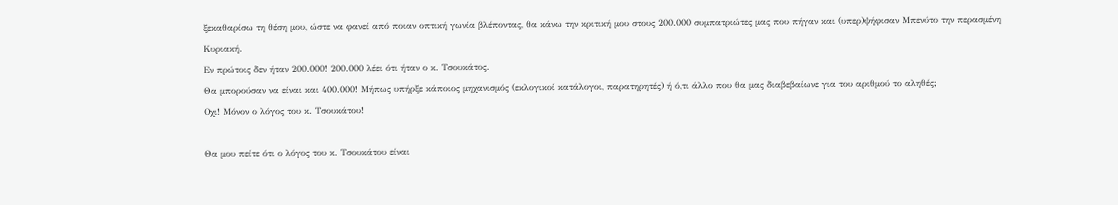ξεκαθαρίσω τη θέση μου, ώστε να φανεί από ποιαν οπτική γωνία βλέποντας, θα κάνω την κριτική μου στους 200.000 συμπατριώτες μας που πήγαν και (υπερ)ψήφισαν Μπενύτο την περασμένη Κυριακή.
Εν πρώτοις δεν ήταν 200.000! 200.000 λέει ότι ήταν ο κ. Τσουκάτος.
Θα μπορούσαν να είναι και 400.000! Μήπως υπήρξε κάποιος μηχανισμός (εκλογικοί κατάλογοι, παρατηρητές) ή ό,τι άλλο που θα μας διαβεβαίωνε για του αριθμού το αληθές;
Οχι! Μόνον ο λόγος του κ. Τσουκάτου!

Θα μου πείτε ότι ο λόγος του κ. Τσουκάτου είναι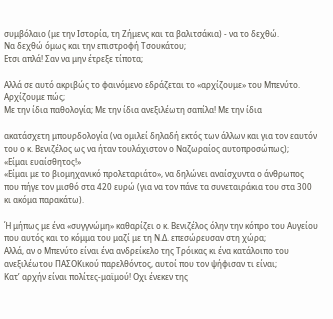συμβόλαιο (με την Ιστορία, τη Ζήμενς και τα βαλιτσάκια) - να το δεχθώ.
Να δεχθώ όμως και την επιστροφή Τσουκάτου;
Ετσι απλά! Σαν να μην έτρεξε τίποτα;

Αλλά σε αυτό ακριβώς το φαινόμενο εδράζεται το «αρχίζουμε» του Μπενύτο. Αρχίζουμε πώς;
Με την ίδια παθολογία; Με την ίδια ανεξιλέωτη σαπίλα! Με την ίδια

ακατάσχετη μπουρδολογία (να ομιλεί δηλαδή εκτός των άλλων και για τον εαυτόν του ο κ. Βενιζέλος ως να ήταν τουλάχιστον ο Ναζωραίος αυτοπροσώπως);
«Είμαι ευαίσθητος!»
«Είμαι με το βιομηχανικό προλεταριάτο», να δηλώνει αναίσχυντα ο άνθρωπος που πήγε τον μισθό στα 420 ευρώ (για να τον πάνε τα συνεταιράκια του στα 300 κι ακόμα παρακάτω).

Ή μήπως με ένα «συγγνώμη» καθαρίζει ο κ. Βενιζέλος όλην την κόπρο του Αυγείου που αυτός και το κόμμα του μαζί με τη Ν.Δ. επεσώρευσαν στη χώρα;
Αλλά, αν ο Μπενύτο είναι ένα ανδρείκελο της Τρόικας κι ένα κατάλοιπο του ανεξιλέωτου ΠΑΣΟΚικού παρελθόντος, αυτοί που τον ψήφισαν τι είναι;
Κατ’ αρχήν είναι πολίτες-μαϊμού! Οχι ένεκεν της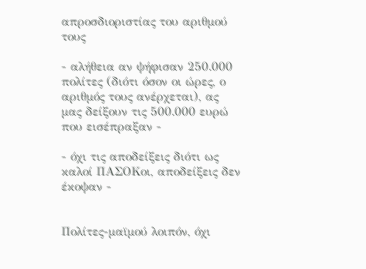απροσδιοριστίας του αριθμού τους

- αλήθεια αν ψήφισαν 250.000 πολίτες (διότι όσον οι ώρες, ο αριθμός τους ανέρχεται), ας μας δείξουν τις 500.000 ευρώ που εισέπραξαν -

- όχι τις αποδείξεις διότι ως καλοί ΠΑΣΟΚοι, αποδείξεις δεν έκοψαν -


Πολίτες-μαϊμού λοιπόν, όχι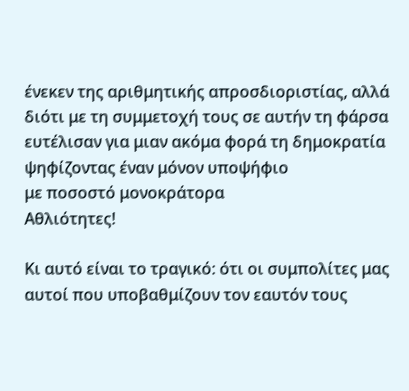ένεκεν της αριθμητικής απροσδιοριστίας, αλλά διότι με τη συμμετοχή τους σε αυτήν τη φάρσα ευτέλισαν για μιαν ακόμα φορά τη δημοκρατία
ψηφίζοντας έναν μόνον υποψήφιο
με ποσοστό μονοκράτορα
Αθλιότητες!

Κι αυτό είναι το τραγικό: ότι οι συμπολίτες μας αυτοί που υποβαθμίζουν τον εαυτόν τους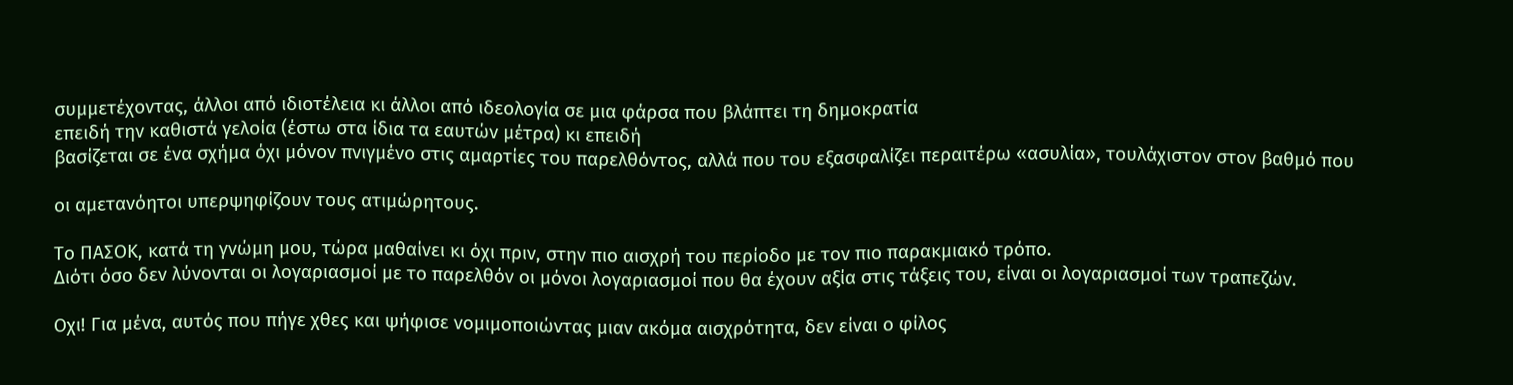συμμετέχοντας, άλλοι από ιδιοτέλεια κι άλλοι από ιδεολογία σε μια φάρσα που βλάπτει τη δημοκρατία
επειδή την καθιστά γελοία (έστω στα ίδια τα εαυτών μέτρα) κι επειδή
βασίζεται σε ένα σχήμα όχι μόνον πνιγμένο στις αμαρτίες του παρελθόντος, αλλά που του εξασφαλίζει περαιτέρω «ασυλία», τουλάχιστον στον βαθμό που

οι αμετανόητοι υπερψηφίζουν τους ατιμώρητους.

Το ΠΑΣΟΚ, κατά τη γνώμη μου, τώρα μαθαίνει κι όχι πριν, στην πιο αισχρή του περίοδο με τον πιο παρακμιακό τρόπο.
Διότι όσο δεν λύνονται οι λογαριασμοί με το παρελθόν οι μόνοι λογαριασμοί που θα έχουν αξία στις τάξεις του, είναι οι λογαριασμοί των τραπεζών.

Οχι! Για μένα, αυτός που πήγε χθες και ψήφισε νομιμοποιώντας μιαν ακόμα αισχρότητα, δεν είναι ο φίλος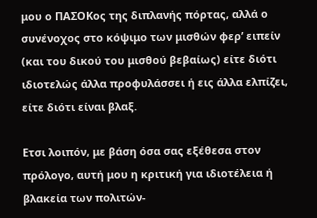μου ο ΠΑΣΟΚος της διπλανής πόρτας, αλλά ο συνένοχος στο κόψιμο των μισθών φερ’ ειπείν (και του δικού του μισθού βεβαίως) είτε διότι ιδιοτελώς άλλα προφυλάσσει ή εις άλλα ελπίζει, είτε διότι είναι βλαξ.

Ετσι λοιπόν, με βάση όσα σας εξέθεσα στον πρόλογο, αυτή μου η κριτική για ιδιοτέλεια ή βλακεία των πολιτών-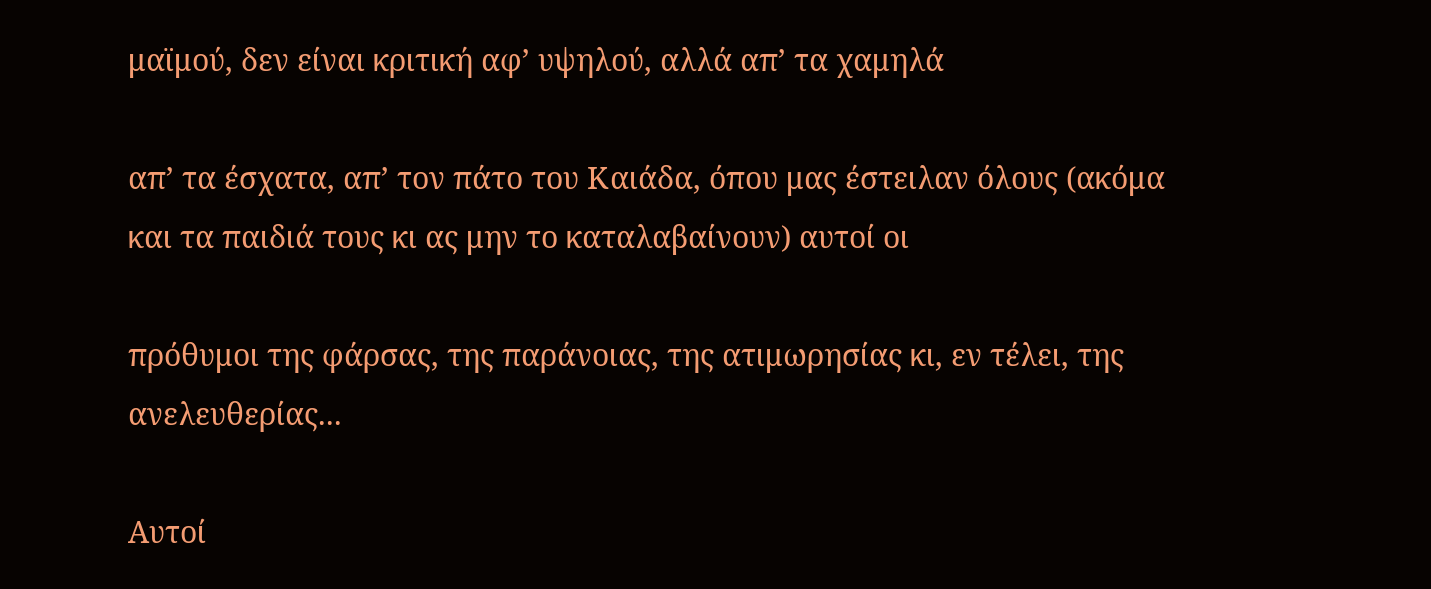μαϊμού, δεν είναι κριτική αφ’ υψηλού, αλλά απ’ τα χαμηλά

απ’ τα έσχατα, απ’ τον πάτο του Καιάδα, όπου μας έστειλαν όλους (ακόμα και τα παιδιά τους κι ας μην το καταλαβαίνουν) αυτοί οι

πρόθυμοι της φάρσας, της παράνοιας, της ατιμωρησίας κι, εν τέλει, της ανελευθερίας...

Αυτοί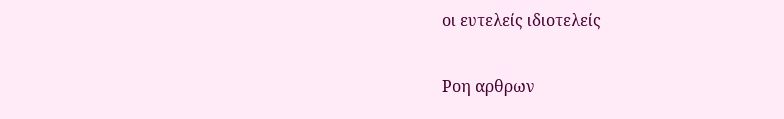οι ευτελείς ιδιοτελείς

Ροη αρθρων